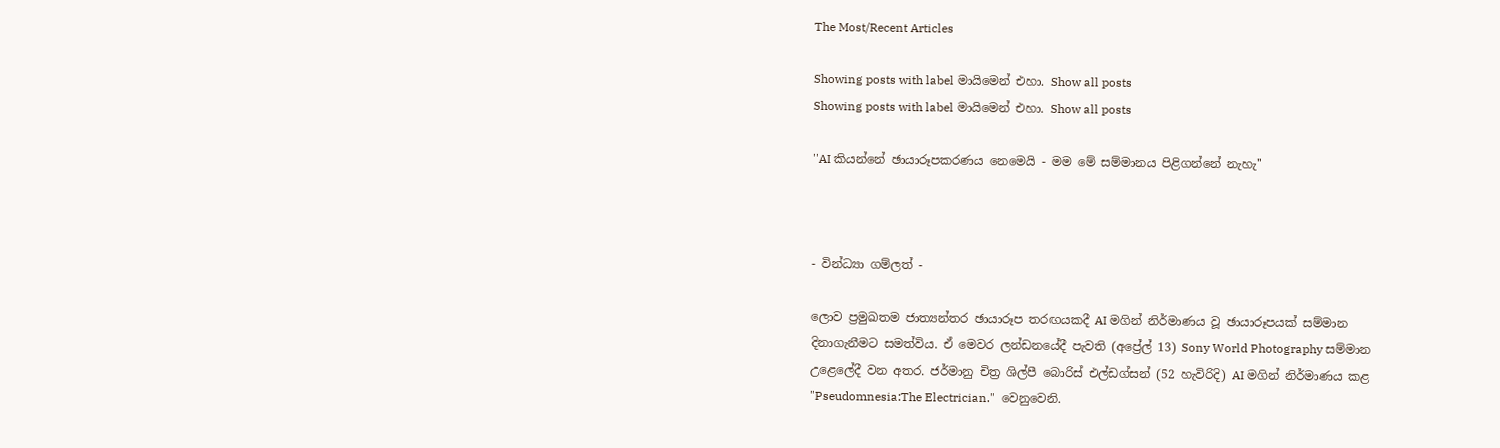The Most/Recent Articles

Showing posts with label මායිමෙන් එහා. Show all posts
Showing posts with label මායිමෙන් එහා. Show all posts

''AI කියන්නේ ඡායාරූපකරණය නෙමෙයි - මම මේ සම්මානය පිළිගන්නේ නැහැ''



- වින්ධ්‍යා ගම්ලත් -

ලොව ප්‍රමුඛතම ජාත්‍යන්තර ඡායාරූප තරඟයකදී AI මගින් නිර්මාණය වූ ඡායාරූපයක් සම්මාන දිනාගැනීමට සමත්විය. ඒ මෙවර ලන්ඩනයේදී පැවති (අප්‍රේල් 13) Sony World Photography සම්මාන උළෙලේදී වන අතර. ජර්මානු චිත්‍ර ශිල්පී බොරිස් එල්ඩග්සන් (52 හැවිරිදි) AI මගින් නිර්මාණය කළ "Pseudomnesia:The Electrician."  වෙනුවෙනි.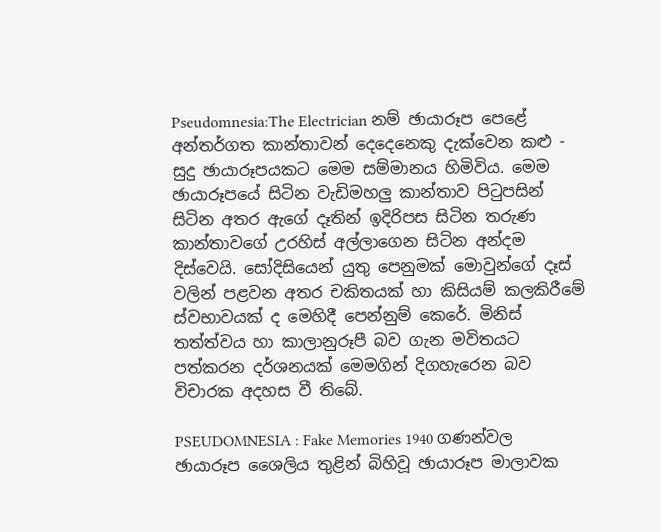Pseudomnesia:The Electrician නම් ඡායාරූප පෙළේ අන්තර්ගත කාන්තාවන් දෙදෙනෙකු දැක්වෙන කළු - සුදු ඡායාරූපයකට මෙම සම්මානය හිමිවිය. මෙම ඡායාරූපයේ සිටින වැඩිමහලු කාන්තාව පිටුපසින් සිටින අතර ඇගේ දෑතින් ඉදිරිපස සිටින තරුණ කාන්තාවගේ උරහිස් අල්ලාගෙන සිටින අන්දම දිස්වෙයි. සෝදිසියෙන් යුතු පෙනුමක් මොවුන්ගේ දෑස් වලින් පළවන අතර චකිතයක් හා කිසියම් කලකිරීමේ ස්වභාවයක් ද මෙහිදී පෙන්නුම් කෙරේ. මිනිස් තත්ත්වය හා කාලානුරූපී බව ගැන මවිතයට පත්කරන දර්ශනයක් මෙමගින් දිගහැරෙන බව විචාරක අදහස වී තිබේ.

PSEUDOMNESIA : Fake Memories 1940 ගණන්වල ඡායාරූප ශෛලිය තුළින් බිහිවූ ඡායාරූප මාලාවක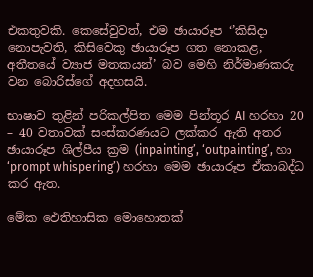එකතුවකි. කෙසේවුවත්, එම ඡායාරූප ‘’කිසිදා නොපැවති, කිසිවෙකු ඡායාරූප ගත නොකළ, අතීතයේ ව්‍යාජ මතකයන්’ බව මෙහි නිර්මාණකරු වන බොරිස්ගේ අදහසයි.

භාෂාව තුළින් පරිකල්පිත මෙම පින්තූර AI හරහා 20 – 40 වතාවක් සංස්කරණයට ලක්කර ඇති අතර ඡායාරූප ශිල්පීය ක්‍රම (inpainting’, ‘outpainting’, හා ‘prompt whispering’) හරහා මෙම ඡායාරූප ඒකාබද්ධ කර ඇත.

මේක ඵෙතිහාසික මොහොතක්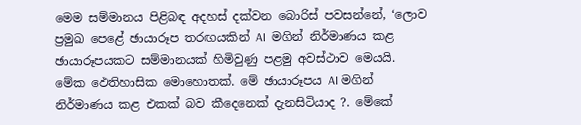මෙම සම්මානය පිළිබඳ අදහස් දක්වන බොරිස් පවසන්නේ, ‘ලොව ප්‍රමුඛ පෙළේ ඡායාරූප තරඟයකින් AI  මගින් නිර්මාණය කළ ඡායාරූපයකට සම්මානයක් හිමිවුණු පළමු අවස්ථාව මෙයයි. මේක ඵෙතිහාසික මොහොතක්. මේ ඡායාරූපය AI මගින් නිර්මාණය කළ එකක් බව කීදෙනෙක් දැනසිටියාද ?. මේ‍කේ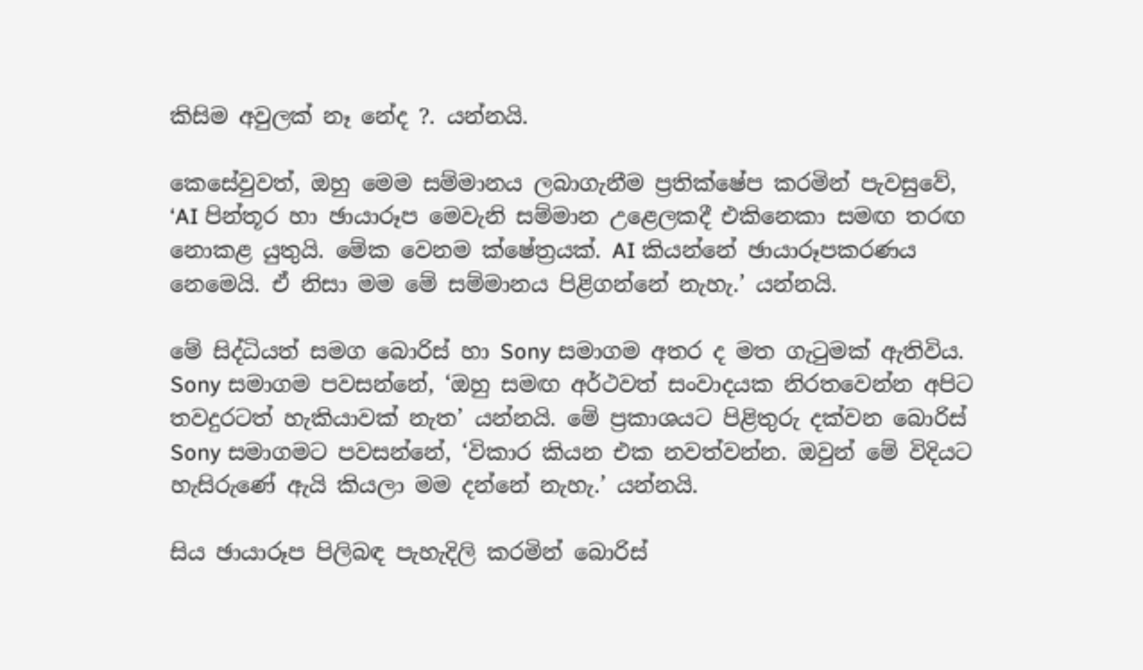කිසිම අවුලක් නෑ නේද ?. යන්නයි.

කෙසේවුවත්, ඔහු මෙම සම්මානය ලබාගැනීම ප්‍රතික්ෂේප කරමින් පැවසුවේ, ‘AI පින්තූර හා ඡායාරූප මෙවැනි සම්මාන උළෙලකදී එකිනෙකා සමඟ තරඟ නොකළ යුතුයි. මේක වෙනම ක්ෂේත්‍රයක්. AI කියන්නේ ඡායාරූපකරණය නෙමෙයි. ඒ නිසා මම මේ සම්මානය පිළිගන්නේ නැහැ.’ යන්නයි.

මේ සිද්ධියත් සමග බොරිස් හා Sony සමාගම අතර ද මත ගැටුමක් ඇතිවිය. Sony සමාගම පවසන්නේ, ‘ඔහු සමඟ අර්ථවත් සංවාදයක නිරතවෙන්න අපිට තවදුරටත් හැකියාවක් නැත’ යන්නයි. මේ ප්‍රකාශයට පිළිතුරු දක්වන ‍බොරිස් Sony සමාගමට පවසන්නේ, ‘විකාර කියන එක නවත්වන්න. ඔවුන් මේ විදියට හැසි‍රුණේ ඇයි කියලා මම දන්නේ නැහැ.’ යන්නයි.

සිය ඡායාරූප ‍පිලිබඳ පැහැදිලි කරමින් බොරිස්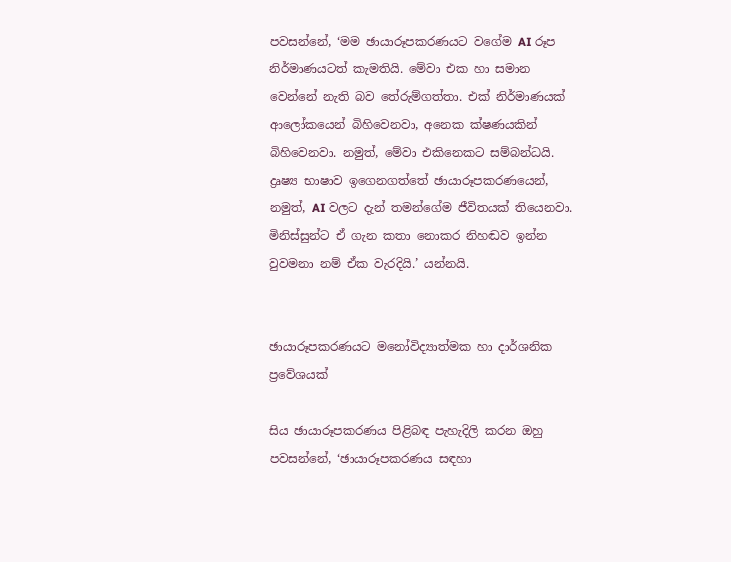පවසන්නේ, ‘මම ඡායාරූපකරණයට වගේම AI රූප නිර්මාණයටත් කැමතියි. මේවා එක හා සමාන වෙන්නේ නැති බව තේරුම්ගත්තා. එක් නිර්මාණයක් ආලෝකයෙන් බිහිවෙනවා, අනෙක ක්ෂණයකින් බි‍හිවෙනවා. නමුත්, මේවා එකිනෙකට සම්බන්ධයි. ද්‍රෘෂ්‍ය භාෂාව ඉගෙනගත්තේ ඡායාරූපකරණයෙන්, නමුත්, AI වලට දැන් තමන්ගේම ජීවිතයක් තියෙනවා. මිනිස්සුන්ට ඒ ගැන කතා නොකර නිහඬව ඉන්න වුවමනා නම් ඒක වැරදියි.’ යන්නයි.


ඡායාරූපකරණයට මනෝවිද්‍යාත්මක හා දාර්ශනික ප්‍රවේශයක්

සිය ඡායාරූපකරණය පිළිබඳ පැහැදිලි කරන ඔහු පවසන්නේ, ‘ඡායාරූපකරණය සඳහා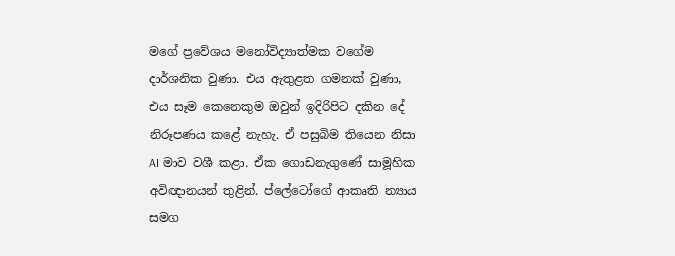ම‍ගේ ප්‍රවේශය මනෝවිද්‍යාත්මක වගේම දාර්ශනික වුණා‍. එය ඇතුළත ගමනක් වුණා, එය සෑම කෙනෙකුම ඔවුන් ඉදිරිපිට දකින දේ නිරූපණය කළේ නැහැ. ඒ පසුබිම තියෙන නිස‍ා AI මාව වශී කළා. ඒක ගොඩනැගුණේ සාමූහික අවිඥානයන් තුළින්. ප්ලේටෝගේ ආකෘති න්‍යාය සමග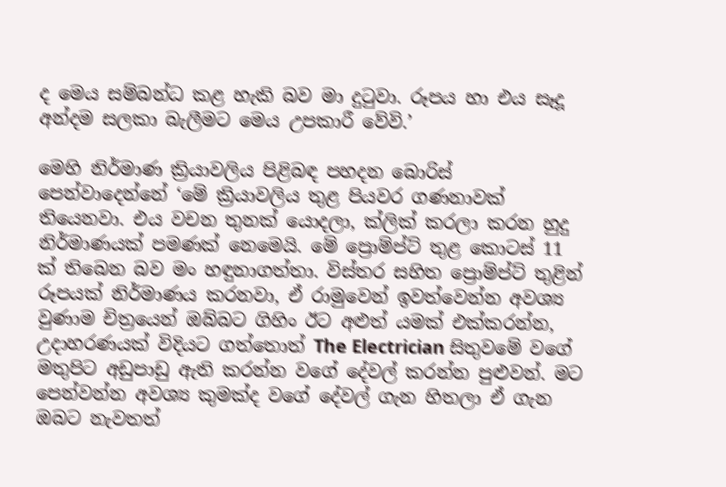ද මෙය සම්බන්ධ කළ හැකි බව මා දුටුවා. රූපය හා එය සෑදූ අන්දම සලකා බැලීමට මෙය උපකාරී වේවි.’

මෙහි නිර්මාණ ක්‍රියාවලිය පිළිබඳ පහදන බොරිස් පෙන්වාදෙන්නේ ‘මේ ක්‍රියාවලිය තුළ පියවර ගණනාවක් ති‍යෙනවා. එය වචන තුනක් යොදලා, ක්ලික් කරලා කරන හුදු නිර්මාණයක් පමණක් නෙමෙයි. මේ ප්‍රොම්ප්ට් තුළ කොටස් 11 ක් තිබෙන බව මං හඳුනාගත්තා‍. විස්තර සහිත ප්‍රොම්ප්ට් තුළින් රූපයක් නිර්මාණය කරනවා, ඒ රාමුවෙන් ඉවත්වෙන්න අවශ්‍ය වුණාම චිත්‍රයෙන් ඔබ්බට ගිහිං ඊට අළුත් යමක් එක්කරන්න, උදාහරණයක් විදියට ගත්තොත් The Electrician සිතුවමේ වගේ මතුපිට අඩුපාඩු ඇති කරන්න වගේ දේවල් කරන්න පුළුවන්. මට පෙන්වන්න අවශ්‍ය කුමක්ද වගේ දේවල් ගැන හිතලා ඒ ගැන  ඔබට නැවතත්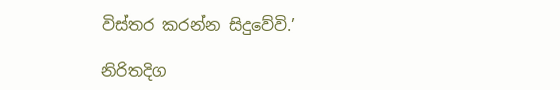විස්තර කරන්න සිදුවේවි.’

නිරිතදිග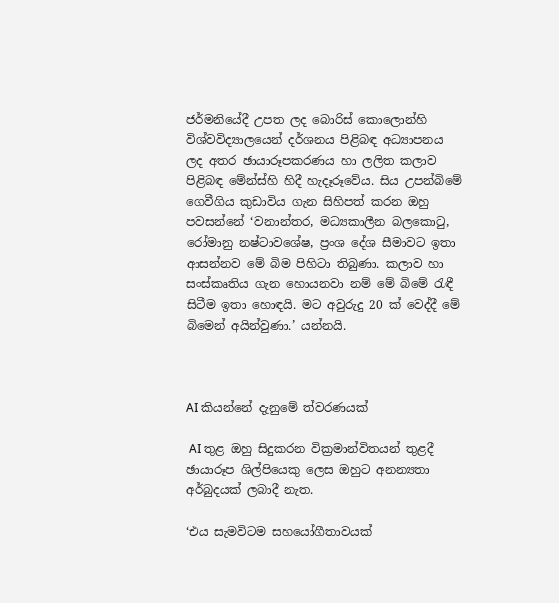ජර්මනියේදී උපත ලද බොරිස් කොලොන්හි විශ්වවිද්‍යාලයෙන් දර්ශනය පිළිබඳ අධ්‍යාපනය ලද අතර ඡායාරූපකරණය හා ලලිත කලාව පිළිබඳ මේන්ස්හි හිදී හැදෑරූවේය. සිය උපන්බිමේ ගෙවීගිය කුඩාවිය ගැන සිහිපත් කරන ඔහු  පවසන්නේ ‘වනාන්තර, මධ්‍යකාලීන බලකොටු, රෝමානු නෂ්ටාවශේෂ, ප්‍රංශ දේශ සීමාවට ඉතා ආසන්නව මේ බිම පිහිටා තිබුණා. කලාව හා සංස්කෘතිය ගැන හොයනවා නම් මේ බිමේ රැඳී සිටීම ඉතා හොඳයි. මට අවුරුදු 20 ක් වෙද්දී මේ බිමෙන් අයින්වුණා.’ යන්නයි.



AI කියන්නේ දැනුමේ ත්වරණයක්

 AI තුළ ඔහු සිදුකරන වික්‍රමාන්විතයන් තුළදී ඡායාරූප ශිල්පියෙකු ලෙස ඔහුට අනන්‍යතා අර්බුදයක් ලබාදී නැත.

‘එය සැමවිටම සහයෝගීතාවයක්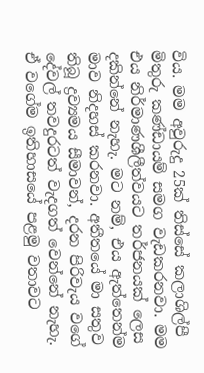විය. මම අවුරුදු 25ක් තිස්සේ කලාශිල්පී මිතුරු කණ්ඩායම් සමග වැඩකරනවා. මම එය නිර්මාණශීලීත්වයට තර්ජනයක් ලෙස දකින්නේ නැහැ. මට නම්, එය ඇත්තෙන්ම මාව නිදහස් කරනවා. අතීතයේ මා සතුව තිබූ ද්‍රව්‍යමය සීමාවන්, දරන පිරිවැය වගේ දේවල් තවදුරටත් වැදගත් වෙන්නේ නැහැ. ඒ වගේම ඉතිහාසයේ පළමු වතාවට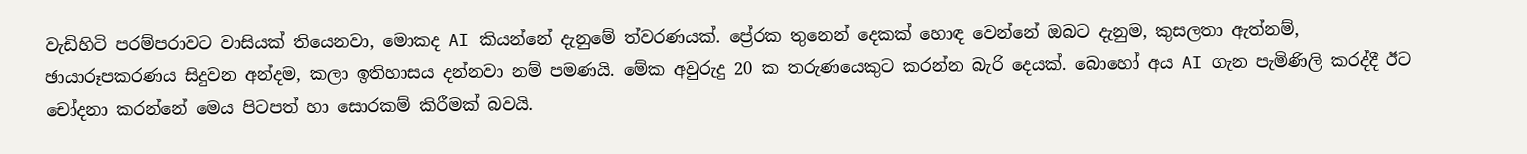වැඩිහිටි පරම්පරාවට වාසියක් තියෙනවා, මොකද AI කියන්නේ දැනුමේ ත්වරණයක්. ප්‍රේරක තුනෙන් දෙකක් හොඳ වෙන්නේ ඔබට දැනුම, කුසලතා ඇත්නම්, ඡායාරූපකරණය සිදුවන අන්දම, කලා ඉතිහාසය දන්නවා නම් පමණයි. මේක අවුරුදු 20 ක තරුණයෙකුට කරන්න බැරි දෙයක්. බොහෝ අය AI ගැන පැමිණිලි කරද්දී ඊට චෝදනා කරන්නේ මෙය පිටපත් හා සොරකම් කිරීමක් බවයි.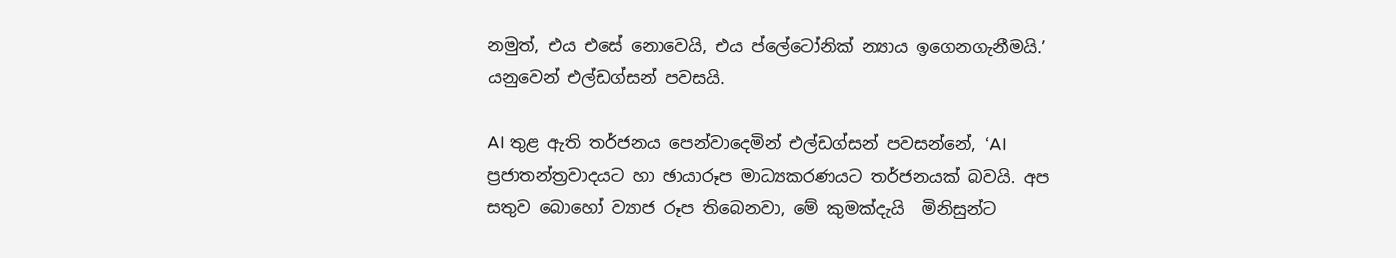නමුත්, එය එසේ නොවෙයි, එය ප්ලේටෝනික් න්‍යාය ඉගෙනගැනීමයි.’ යනුවෙන් එල්ඩග්සන් පවසයි.

AI තුළ ඇති තර්ජනය පෙන්වාදෙමින් එල්ඩග්සන් පවසන්නේ, ‘AI ප්‍රජාතන්ත්‍රවාදයට හා ඡායාරූප මාධ්‍යකරණයට තර්ජනයක් බවයි. අප සතුව බොහෝ ව්‍යාජ රූප තිබෙනවා, මේ කුමක්දැයි  මිනිසුන්ට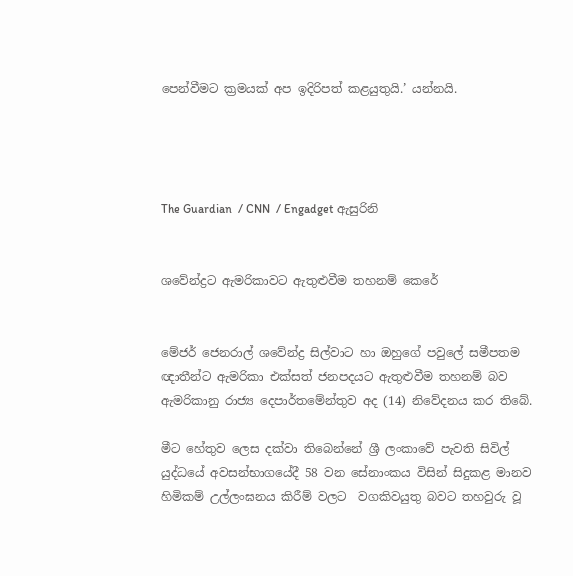පෙන්වීමට ක්‍රමයක් අප ඉදිරිපත් කළයුතුයි.’ යන්නයි.




The Guardian  / CNN  / Engadget ඇසුරිනි


ශවේන්ද්‍රට ඇමරිකාවට ඇතුළුවීම තහනම් කෙරේ


මේජර් ජෙනරාල් ශවේන්ද්‍ර සිල්වාට හා ඔහුගේ පවුලේ සමීපතම ඥාතීන්ට ඇමරිකා එක්සත් ජනපදයට ඇතුළුවීම තහනම් බව ඇමරිකානු රාජ්‍ය දෙපාර්තමේන්තුව අද (14) නිවේදනය කර තිබේ.

මීට හේතුව ලෙස දක්වා තිබෙන්නේ ශ්‍රී ලංකාවේ පැවති සිවිල් යුද්ධයේ අවසන්භාගයේදී 58 වන සේනාංකය විසින් සිදුකළ මානව හිමිකම් උල්ලංඝනය කිරීම් වලට  වගකිවයුතු බවට තහවුරු වූ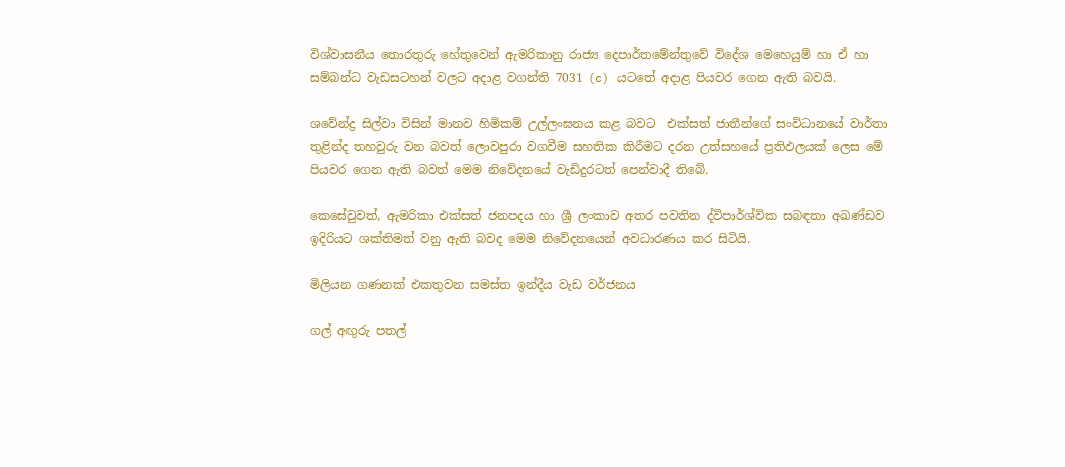විශ්වාසනීය තොරතුරු හේතුවෙන් ඇමරිකානු රාජ්‍ය දෙපාර්තමේන්තුවේ විදේශ මෙහෙයුම් හා ඒ හා සම්බන්ධ වැඩසටහන් වලට අදාළ වගන්ති 7031 (c) යටතේ අදාළ පියවර ගෙන ඇති බවයි.

ශවේන්ද්‍ර සිල්වා විසින් මානව හිමිකම් උල්ලංඝනය කළ බවට  එක්සත් ජාතීන්ගේ සංවිධානයේ වාර්තා තුළින්ද තහවුරු වන බවත් ලොවපුරා වගවීම සහතික කිරීමට දරන උත්සහයේ ප්‍රතිඵලයක් ලෙස මේ පියවර ගෙන ඇති බවත් මෙම නිවේදනයේ වැඩිදුරටත් පෙන්වාදී තිබේ.

කෙසේවුවත්, ඇමරිකා එක්සත් ජනපදය හා ශ්‍රී ලංකාව අතර පවතින ද්විපාර්ශ්වික සබඳතා අඛණ්ඩව ඉදිරියට ශක්තිමත් වනු ඇති බවද මෙම නිවේදනයෙන් අවධාරණය කර සිටියි.

මිලියන ගණනක් එකතුවන සමස්ත ඉන්දීය වැඩ වර්ජනය

ගල් අඟු‍රු පතල්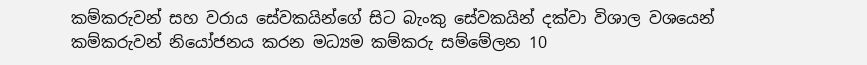කම්කරුවන් සහ වරාය සේවකයින්ගේ සිට බැංකු සේවකයින් දක්වා විශාල වශයෙන් කම්කරුවන් නියෝජනය කරන මධ්‍යම කම්කරු සම්මේලන 10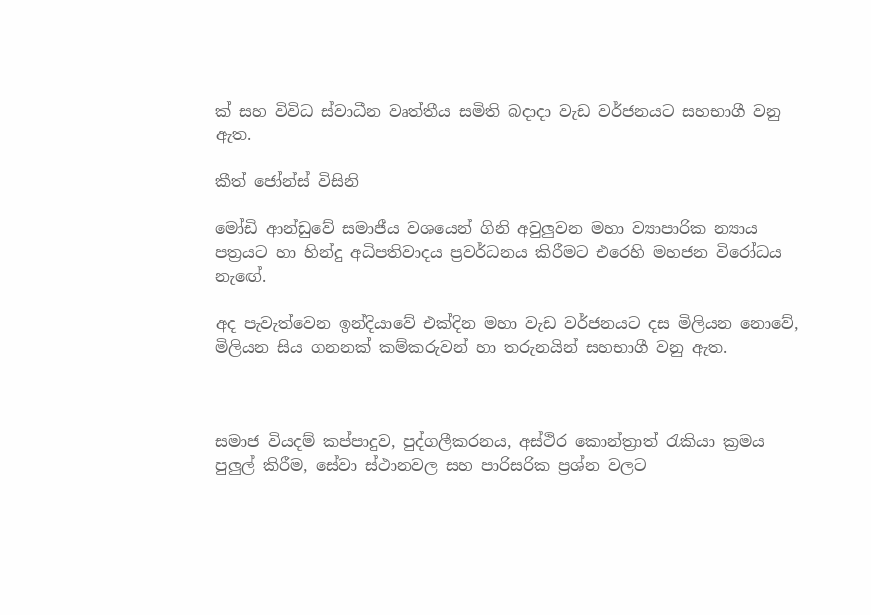ක් සහ විවිධ ස්වාධීන වෘත්තීය සමිති බදාදා වැඩ වර්ජනයට සහභාගී වනු ඇත.

කීත් ජෝන්ස් විසිනි

මෝඩි ආන්ඩුවේ සමාජීය වශයෙන් ගිනි අවුලු‍වන මහා ව්‍යාපාරික න්‍යාය පත්‍රයට හා හින්දු අධිපතිවාදය ප්‍රවර්ධනය කිරීමට එරෙහි මහජන විරෝධය නැඟේ.

අද පැවැත්වෙන ඉන්දියාවේ එක්දින මහා වැඩ වර්ජනයට දස මිලියන නොවේ, මිලියන සිය ගනනක් කම්කරුවන් හා තරුනයින් සහභාගී වනු ඇත.



සමාජ වියදම් කප්පාදුව, පුද්ගලීකරනය, අස්ථිර කොන්ත්‍රාත් රැකියා ක්‍රමය පුලු‍ල් කිරීම, සේවා ස්ථානවල සහ පාරිසරික ප්‍රශ්න වලට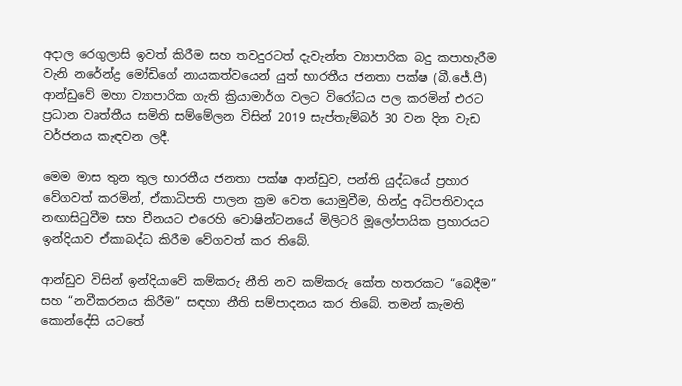අදාල රෙගුලාසි ඉවත් කිරීම සහ තවදුරටත් දැවැන්ත ව්‍යාපාරික බදු කපාහැරීම වැනි නරේන්ද්‍ර මෝඩිගේ නායකත්වයෙන් යුත් භාරතීය ජනතා පක්ෂ (බී.ජේ.පී) ආන්ඩුවේ මහා ව්‍යාපාරික ගැති ක්‍රියාමාර්ග වලට විරෝධය පල කරමින් එරට ප්‍රධාන වෘත්තීය සමිති සම්මේලන විසින් 2019 සැප්තැම්බර් 30 වන දින වැඩ වර්ජනය කැඳවන ලදී.

මෙම මාස තුන තුල භාරතීය ජනතා පක්ෂ ආන්ඩුව, පන්ති යුද්ධයේ ප්‍රහාර වේගවත් කරමින්, ඒකාධිපති පාලන ක්‍රම වෙත යොමුවීම, හින්දු අධිපතිවාදය නඟාසිටුවීම සහ චීනයට එරෙහි වොෂින්ටනයේ මිලිටරි මූලෝපායික ප්‍රහාරයට ඉන්දියාව ඒකාබද්ධ කිරීම වේගවත් කර තිබේ.

ආන්ඩුව විසින් ඉන්දියාවේ කම්කරු නීති නව කම්කරු කේත හතරකට “බෙදීම” සහ “නවීකරනය කිරීම” සඳහා නීති සම්පාදනය කර තිබේ. තමන් කැමති කොන්දේසි යට‍තේ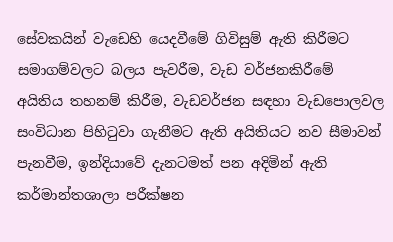සේවකයින් වැඩෙහි යෙදවීමේ ගිවිසුම් ඇති කිරීමට සමාගම්වලට බලය පැවරීම, වැඩ වර්ජනකිරීමේ අයිතිය තහනම් කිරීම, වැඩවර්ජන සඳහා වැඩපොලවල සංවිධාන පිහිටුවා ගැනීමට ඇති අයිතියට නව සීමාවන් පැනවීම, ඉන්දියාවේ දැනටමත් පන අදිමින් ඇති කර්මාන්තශාලා පරීක්ෂන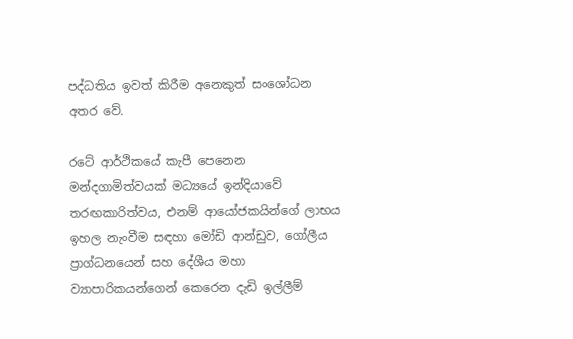පද්ධතිය ඉවත් කිරීම අනෙකුත් සංශෝධන අතර වේ.

රටේ ආර්ථිකයේ කැපී පෙනෙන මන්දගාමිත්වයක් මධ්‍යයේ ඉන්දියාවේ තරඟකාරිත්වය, එනම් ආයෝජකයින්ගේ ලාභය ඉහල නැංවීම සඳහා මෝඩි ආන්ඩුව, ගෝලීය ප්‍රාග්ධනයෙන් සහ දේශීය මහා ව්‍යාපාරිකයන්ගෙන් කෙරෙන දැඩි ඉල්ලීම්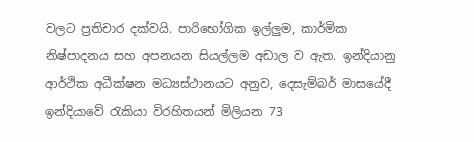වලට ප්‍රතිචාර දක්වයි. පාරිභෝගික ඉල්ලු‍ම, කාර්මික නිෂ්පාදනය සහ අපනයන සියල්ලම අඩාල ව ඇත. ඉන්දියානු ආර්ථික අධීක්ෂන මධ්‍යස්ථානයට අනුව, දෙසැම්බර් මාසයේදී ඉන්දියාවේ රැකියා විරහිතයන් මිලියන 73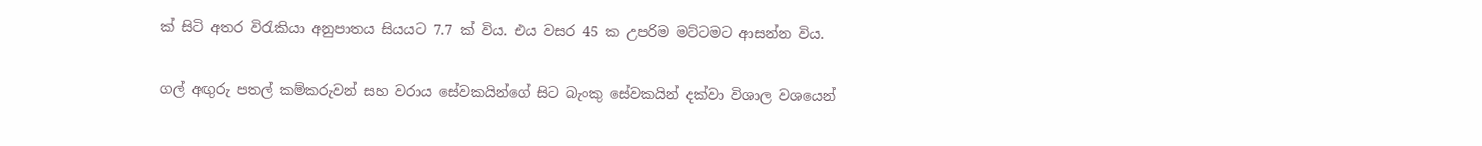ක් සිටි අතර විරැකියා අනුපාතය සියයට 7.7 ක් විය. එය වසර 45 ක උපරිම මට්ටමට ආසන්න විය.

ගල් අඟු‍රු පතල් කම්කරුවන් සහ වරාය සේවකයින්ගේ සිට බැංකු සේවකයින් දක්වා විශාල වශයෙන්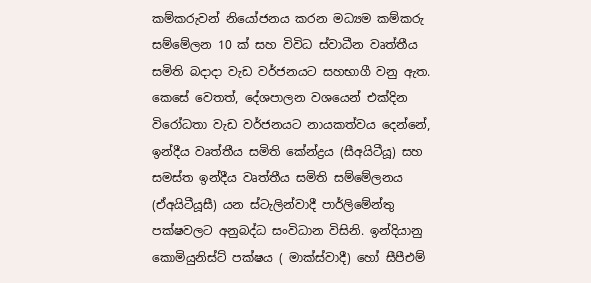කම්කරුවන් නියෝජනය කරන මධ්‍යම කම්කරු සම්මේලන 10 ක් සහ විවිධ ස්වාධීන වෘත්තීය සමිති බදාදා වැඩ වර්ජනයට සහභාගී වනු ඇත. කෙසේ වෙතත්, දේශපාලන වශයෙන් එක්දින විරෝධතා වැඩ වර්ජනයට නායකත්වය දෙන්නේ, ඉන්දීය වෘත්තීය සමිති කේන්ද්‍රය (සීඅයිටීයූ) සහ සමස්ත ඉන්දීය වෘත්තීය සමිති සම්මේලනය (ඒඅයිටීයූසී) යන ස්ටැලින්වාදී පාර්ලිමේන්තු පක්ෂවලට අනුබද්ධ සංවිධාන විසිනි. ඉන්දියානු කොමියුනිස්ට් පක්ෂය ( මාක්ස්වාදී) හෝ සීපීඑම්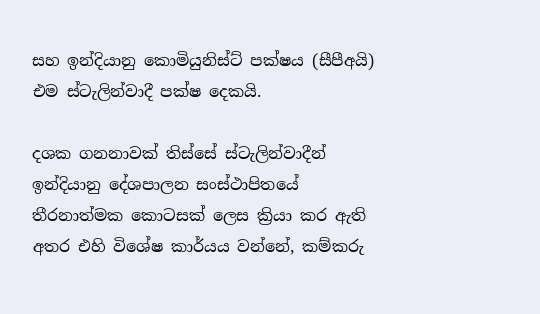සහ ඉන්දියානු කොමියුනිස්ට් පක්ෂය (සීපීඅයි) එම ස්ටැලින්වාදී පක්ෂ දෙකයි.

දශක ගනනාවක් තිස්සේ ස්ටැලින්වාදීන් ඉන්දියානු දේශපාලන සංස්ථාපිතයේ තීරනාත්මක කොටසක් ලෙස ක්‍රියා කර ඇති අතර එහි විශේෂ කාර්යය වන්නේ, කම්කරු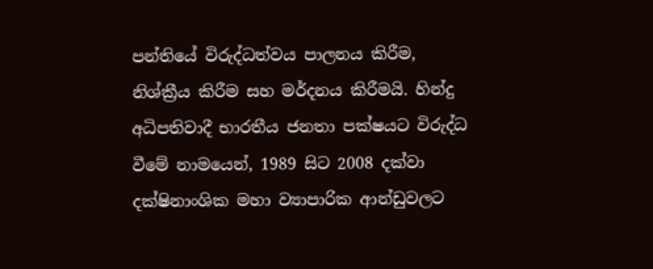පන්තියේ විරුද්ධත්වය පාලනය කිරීම, නිශ්ක්‍රීය කිරීම සහ මර්දනය කිරීමයි. හින්දු අධිපතිවාදී භාරතීය ජනතා පක්ෂයට විරුද්ධ වීමේ නාමයෙන්, 1989 සිට 2008 දක්වා දක්ෂිනාංශික මහා ව්‍යාපාරික ආන්ඩුවලට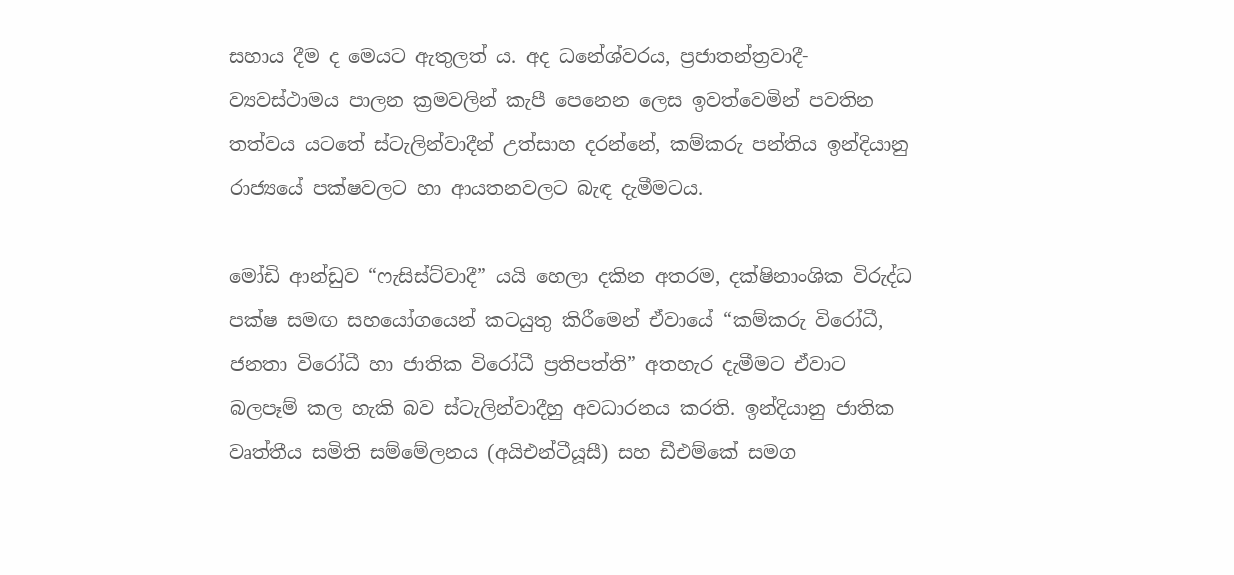සහාය දීම ද මෙයට ඇතුලත් ය. අද ධනේශ්වරය, ප්‍රජාතන්ත්‍රවාදී-ව්‍යවස්ථාමය පාලන ක්‍රමවලින් කැපී පෙනෙන ලෙස ඉවත්වෙමින් පවතින තත්වය යටතේ ස්ටැලින්වාදීන් උත්සාහ දරන්නේ, කම්කරු පන්තිය ඉන්දියානු රාජ්‍යයේ පක්ෂවලට හා ආයතනවලට බැඳ දැමීමටය.

මෝඩි ආන්ඩුව “ෆැසිස්ට්වාදී” යයි හෙලා දකින අතරම, දක්ෂිනාංශික විරුද්ධ පක්ෂ සමඟ සහයෝගයෙන් කටයුතු කිරීමෙන් ඒවායේ “කම්කරු විරෝධී, ජනතා විරෝධී හා ජාතික විරෝධී ප්‍රතිපත්ති” අතහැර දැමීමට ඒවාට බලපෑම් කල හැකි බව ස්ටැලින්වාදීහු අවධාරනය කරති. ඉන්දියානු ජාතික වෘත්තීය සමිති සම්මේලනය (අයිඑන්ටීයූසී) සහ ඩීඑම්කේ සමග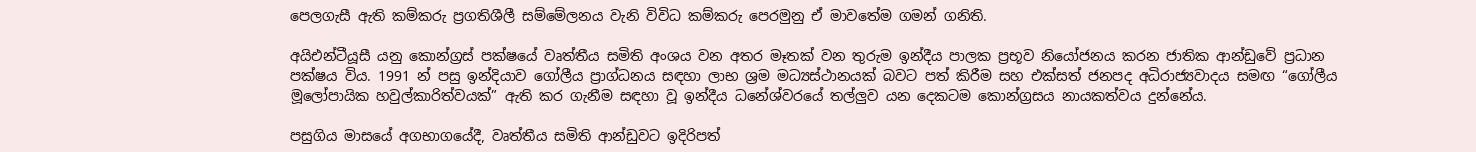පෙලගැසී ඇති කම්කරු ප්‍රගතිශීලී සම්මේලනය වැනි විවිධ කම්කරු පෙරමුනු ඒ මාවතේම ගමන් ගනිති.

අයිඑන්ටීයූසී යනු කොන්ග්‍රස් පක්ෂයේ වෘත්තීය සමිති අංශය වන අතර මෑතක් වන තුරුම ඉන්දීය පාලක ප්‍රභූව නියෝජනය කරන ජාතික ආන්ඩුවේ ප්‍රධාන පක්ෂය විය. 1991 න් පසු ඉන්දියාව ගෝලීය ප්‍රාග්ධනය සඳහා ලාභ ශ්‍රම මධ්‍යස්ථානයක් බවට පත් කිරීම සහ එක්සත් ජනපද අධිරාජ්‍යවාදය සමඟ “ගෝලීය මූලෝපායික හවුල්කාරිත්වයක්” ඇති කර ගැනීම සඳහා වූ ඉන්දීය ධනේශ්වරයේ තල්ලු‍ව යන දෙකටම කොන්ග්‍රසය නායකත්වය දුන්නේය.

පසුගිය මාසයේ අගභාගයේදී, වෘත්තීය සමිති ආන්ඩුවට ඉදිරිපත්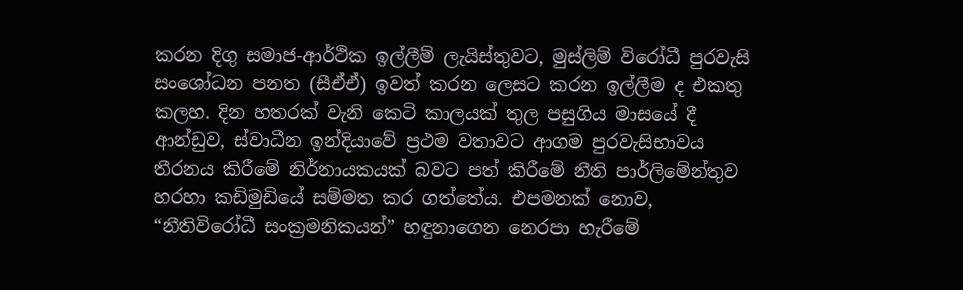කරන දිගු සමාජ-ආර්ථික ඉල්ලීම් ලැයිස්තුවට, මුස්ලිම් විරෝධී පුරවැසි සංශෝධන පනත (සීඒඒ) ඉවත් කරන ලෙසට කරන ඉල්ලීම ද එකතු කලහ. දින හතරක් වැනි කෙටි කාලයක් තුල පසුගිය මාසයේ දී ආන්ඩුව, ස්වාධීන ඉන්දියාවේ ප්‍රථම වතාවට ආගම පුරවැසිභාවය තීරනය කිරීමේ නිර්නායකයක් බවට පත් කිරීමේ නීති පාර්ලිමේන්තුව හරහා කඩිමුඩියේ සම්මත කර ගත්තේය. එපමනක් නොව, “නීතිවිරෝධී සංක්‍රමනිකයන්” හඳුනාගෙන නෙරපා හැරීමේ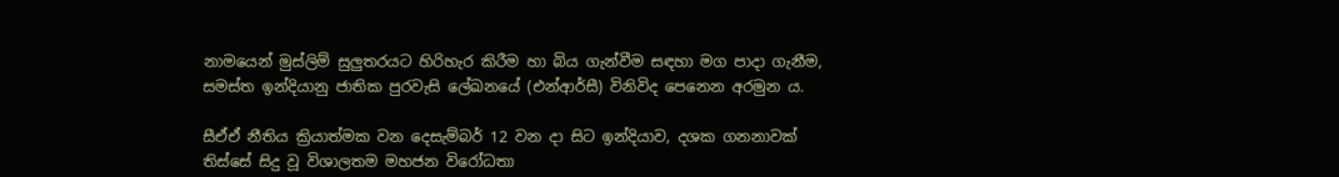නාමයෙන් මුස්ලිම් සුලු‍තරයට හිරිහැර කිරීම හා බිය ගැන්වීම සඳහා මග පාදා ගැනීම, සමස්ත ඉන්දියානු ජාතික පුරවැසි ලේඛනයේ (එන්ආර්සී) විනිවිද පෙනෙන අරමුන ය.

සීඒඒ නීතිය ක්‍රියාත්මක වන දෙසැම්බර් 12 වන දා සිට ඉන්දියාව, දශක ගනනාවක් තිස්සේ සිදු වූ විශාලතම මහජන විරෝධතා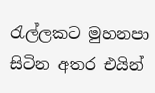රැල්ලකට මුහනපා සිටින අතර එයින්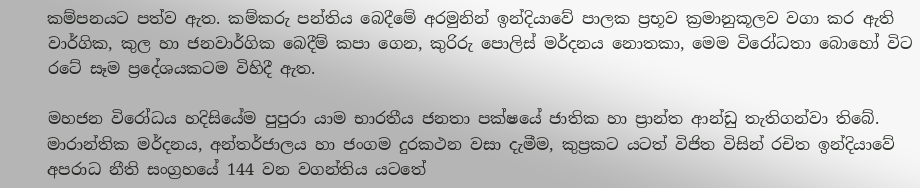කම්පනයට පත්ව ඇත. කම්කරු පන්තිය බෙදීමේ අරමුනින් ඉන්දියාවේ පාලක ප්‍රභූව ක්‍රමානුකූලව වගා කර ඇති වාර්ගික, කුල හා ජනවාර්ගික බෙදීම් කපා ගෙන, කුරිරු පොලිස් මර්දනය නොතකා, මෙම විරෝධතා බොහෝ විට රටේ සෑම ප්‍රදේශයකටම විහිදී ඇත.

මහජන විරෝධය හදිසියේම පුපුරා යාම භාරතීය ජනතා පක්ෂයේ ජාතික හා ප්‍රාන්ත ආන්ඩු තැතිගන්වා තිබේ. මාරාන්තික මර්දනය, අන්තර්ජාලය හා ජංගම දුරකථන වසා දැමීම, කුප්‍රකට යටත් විජිත විසින් රචිත ඉන්දියාවේ අපරාධ නීති සංග්‍රහයේ 144 වන වගන්තිය යටතේ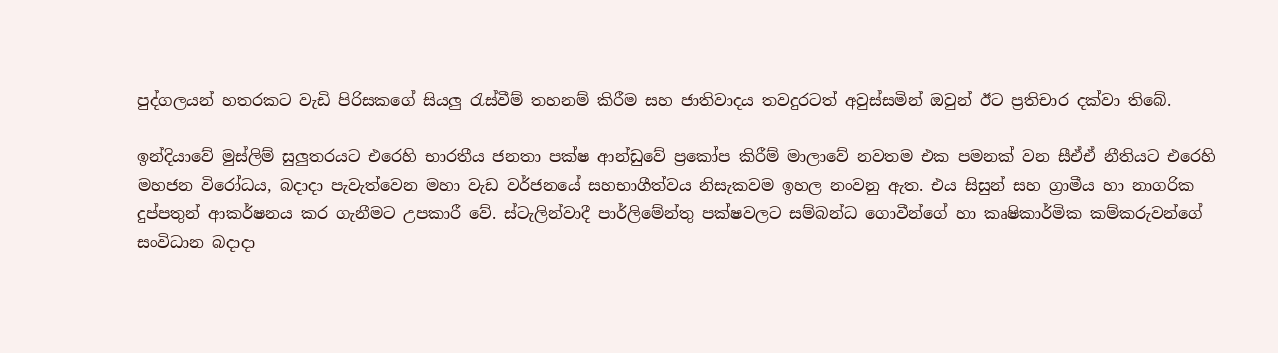පුද්ගලයන් හතරකට වැඩි පිරිසකගේ සියලු‍ රැස්වීම් තහනම් කිරීම සහ ජාතිවාදය තවදුරටත් අවුස්සමින් ඔවුන් ඊට ප්‍රතිචාර දක්වා තිබේ.

ඉන්දියාවේ මුස්ලිම් සුලු‍තරයට එරෙහි භාරතීය ජනතා පක්ෂ ආන්ඩුවේ ප්‍රකෝප කිරීම් මාලාවේ නවතම එක පමනක් වන සීඒඒ නීතියට එරෙහි මහජන විරෝධය, බදාදා පැවැත්වෙන මහා වැඩ වර්ජනයේ සහභාගීත්වය නිසැකවම ඉහල නංවනු ඇත. එය සිසුන් සහ ග්‍රාමීය හා නාගරික දුප්පතුන් ආකර්ෂනය කර ගැනීමට උපකාරී වේ. ස්ටැලින්වාදී පාර්ලිමේන්තු පක්ෂවලට සම්බන්ධ ගොවීන්ගේ හා කෘෂිකාර්මික කම්කරුවන්ගේ සංවිධාන බදාදා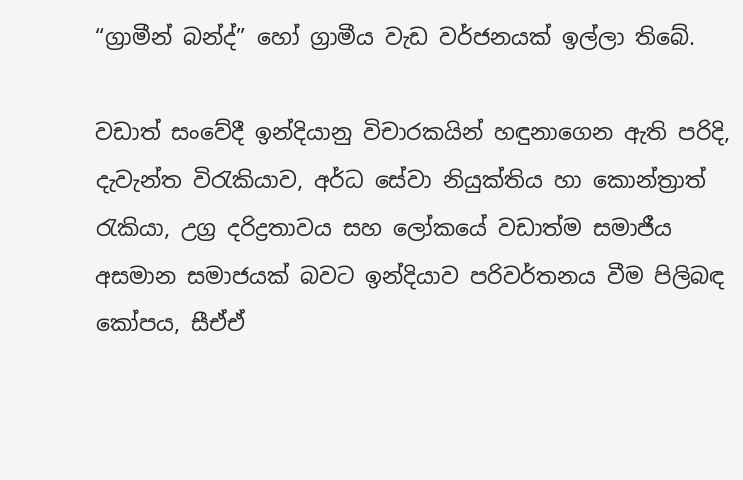“ග්‍රාමීන් බන්ද්” හෝ ග්‍රාමීය වැඩ වර්ජනයක් ඉල්ලා තිබේ.

වඩාත් සංවේදී ඉන්දියානු විචාරකයින් හඳුනාගෙන ඇති පරිදි, දැවැන්ත විරැකියාව, අර්ධ සේවා නියුක්තිය හා කොන්ත්‍රාත් රැකියා, උග්‍ර දරිද්‍රතාවය සහ ලෝකයේ වඩාත්ම සමාජීය අසමාන සමාජයක් බවට ඉන්දියාව පරිවර්තනය වීම පිලිබඳ කෝපය, සීඒඒ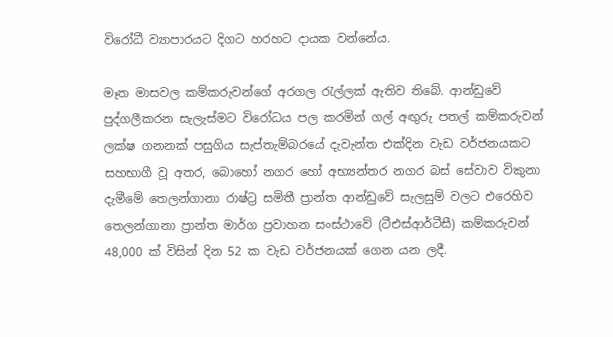විරෝධී ව්‍යාපාරයට දිගට හරහට දායක වන්නේය.

මෑත මාසවල කම්කරුවන්ගේ අරගල රැල්ලක් ඇතිව තිබේ. ආන්ඩුවේ පුද්ගලීකරන සැලැස්මට විරෝධය පල කරමින් ගල් අඟු‍රු පතල් කම්කරුවන් ලක්ෂ ගනනක් පසුගිය සැප්තැම්බරයේ දැවැන්ත එක්දින වැඩ වර්ජනයකට සහභාගී වූ අතර, බොහෝ නගර හෝ අභ්‍යන්තර නගර බස් සේවාව විකුනා දැමීමේ තෙලන්ගානා රාෂ්ට්‍ර සමිතී ප්‍රාන්ත ආන්ඩුවේ සැලසුම් වලට එරෙහිව තෙලන්ගානා ප්‍රාන්ත මාර්ග ප්‍රවාහන සංස්ථාවේ (ටීඑස්ආර්ටීසී) කම්කරුවන් 48,000 ක් විසින් දින 52 ක වැඩ වර්ජනයක් ගෙන යන ලදී.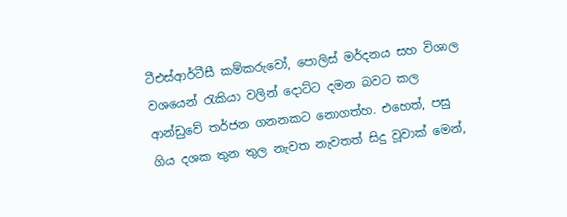ටීඑස්ආර්ටීසී කම්කරුවෝ, පොලිස් මර්දනය සහ විශාල වශයෙන් රැකියා වලින් දොට්ට දමන බවට කල ආන්ඩුවේ තර්ජන ගනනකට නොගත්හ. එහෙත්, පසු ගිය දශක තුන තුල නැවත නැවතත් සිදු වූවාක් මෙන්,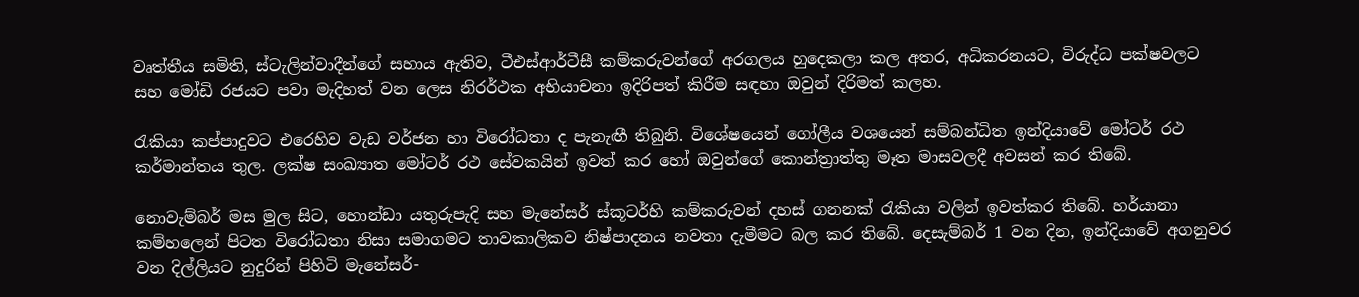වෘත්තීය සමිති, ස්ටැලින්වාදීන්ගේ සහාය ඇතිව, ටීඑස්ආර්ටීසී කම්කරුවන්ගේ අරගලය හුදෙකලා කල අතර, අධිකරනයට, විරුද්ධ පක්ෂවලට සහ මෝඩි රජයට පවා මැදිහත් වන ලෙස නිරර්ථක අභියාචනා ඉදිරිපත් කිරීම සඳහා ඔවුන් දිරිමත් කලහ.

රැකියා කප්පාදුවට එරෙහිව වැඩ වර්ජන හා විරෝධතා ද පැනැඟී තිබුනි. විශේෂයෙන් ගෝලීය වශයෙන් සම්බන්ධිත ඉන්දියාවේ මෝටර් රථ කර්මාන්තය තුල. ලක්ෂ සංඛ්‍යාත මෝටර් රථ සේවකයින් ඉවත් කර හෝ ඔවුන්ගේ කොන්ත්‍රාත්තු මෑත මාසවලදී අවසන් කර තිබේ.

නොවැම්බර් මස මුල සිට, හොන්ඩා යතුරුපැදි සහ මැනේසර් ස්කූටර්හි කම්කරුවන් දහස් ගනනක් රැකියා වලින් ඉවත්කර තිබේ. හර්යානා කම්හලෙන් පිටත විරෝධතා නිසා සමාගමට තාවකාලිකව නිෂ්පාදනය නවතා දැමීමට බල කර තිබේ. දෙසැම්බර් 1 වන දින, ඉන්දියාවේ අගනුවර වන දිල්ලියට නුදුරින් පිහිටි මැනේසර්-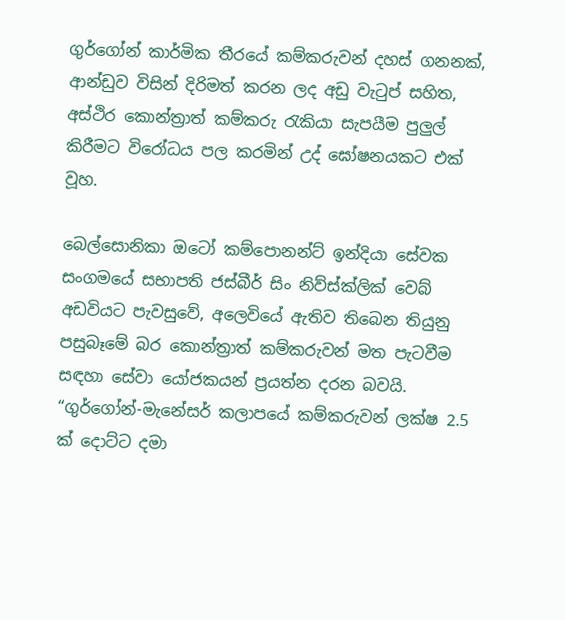ගුර්ගෝන් කාර්මික තීරයේ කම්කරුවන් දහස් ගනනක්, ආන්ඩුව විසින් දිරිමත් කරන ලද අඩු වැටුප් සහිත, අස්ථිර කොන්ත්‍රාත් කම්කරු රැකියා සැපයීම පුලුල් කිරීමට විරෝධය පල කරමින් උද් ඝෝෂනයකට එක් වූහ.

බෙල්සොනිකා ඔටෝ කම්පොනන්ට් ඉන්දියා සේවක සංගමයේ සභාපති ජස්බීර් සිං නිව්ස්ක්ලික් වෙබ් අඩවියට පැවසුවේ, අලෙවියේ ඇතිව තිබෙන තියුනු පසුබෑමේ බර කොන්ත්‍රාත් කම්කරුවන් මත පැටවීම සඳහා සේවා යෝජකයන් ප්‍රයත්න දරන බවයි. “ගු‍ර්ගෝන්-මැනේසර් කලාපයේ කම්කරුවන් ලක්ෂ 2.5 ක් දොට්ට දමා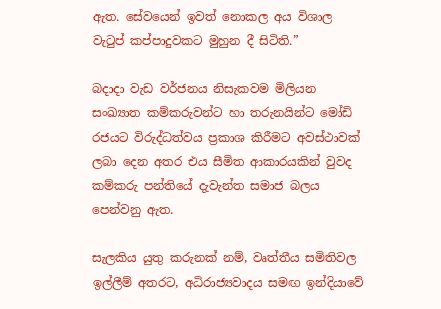ඇත. සේවයෙන් ඉවත් නොකල අය විශාල වැටුප් කප්පාදුවකට මුහුන දී සිටිති.”

බදාදා වැඩ වර්ජනය නිසැකවම මිලියන සංඛ්‍යාත කම්කරුවන්ට හා තරුනයින්ට මෝඩි රජයට විරුද්ධත්වය ප්‍රකාශ කිරීමට අවස්ථාවක් ලබා දෙන අතර එය සීමිත ආකාරයකින් වුවද කම්කරු පන්තියේ දැවැන්ත සමාජ බලය පෙන්වනු ඇත.

සැලකිය යුතු කරුනක් නම්, වෘත්තීය සමිතිවල ඉල්ලීම් අතරට, අධිරාජ්‍යවාදය සමඟ ඉන්දියාවේ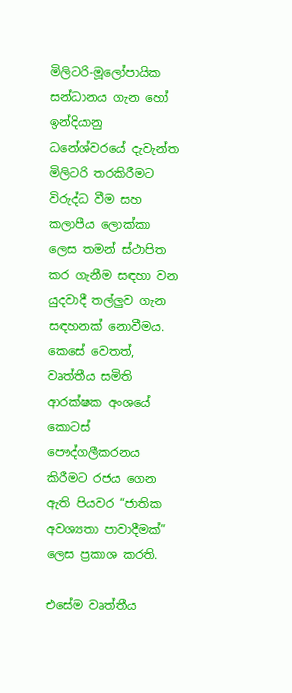මිලිටරි-මූලෝපායික සන්ධානය ගැන හෝ ඉන්දියානු ධනේශ්වරයේ දැවැන්ත මිලිටරි තරකිරීමට විරුද්ධ වීම සහ කලාපීය ‌ලොක්කා ලෙස තමන් ස්ථාපිත කර ගැනීම සඳහා වන යුදවාදී තල්ලු‍ව ගැන සඳහනක් නොවීමය. කෙසේ වෙතත්, වෘත්තීය සමිති ආරක්ෂක අංශයේ කොටස් පෞද්ගලීකරනය කිරීමට රජය ගෙන ඇති පියවර “ජාතික අවශ්‍යතා පාවාදීමක්” ලෙස ප්‍රකාශ කරති.

එසේම වෘත්තීය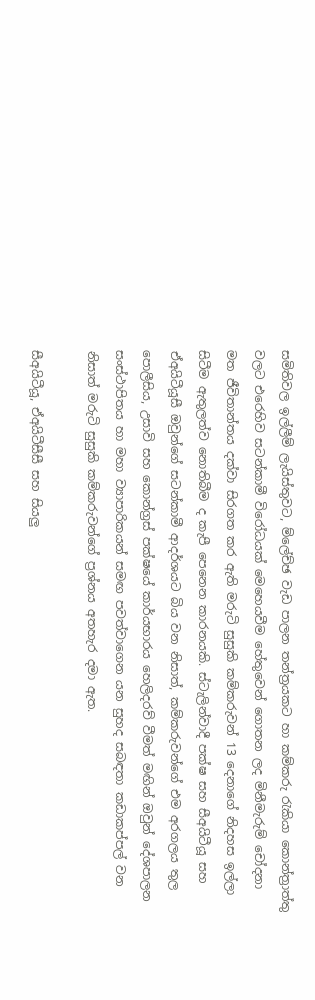සමිතිවල ඉල්ලීම් ලැයිස්තුවට, ම්ලේච්ඡ වැඩ පාලන තන්ත්‍රයකට හා කම්කරු රැකියා කොන්ත්‍රාත්තු වලට එරෙහිව සටන්කාමී විරෝධයක් මෙහෙයවීම හේතුවෙන් ගොතන ලද මිනීමැරුම් චෝදනා මත ජීවිතාන්තය දක්වා සිරගත කර ඇති මරුටි සුසුකි කම්කරුවන් 13 දෙනාගේ නිදහස ඉල්ලා සිටීම ඇතුලත්ව නොතිබීම ද කැපී පෙනෙන කාරනයකි. ස්ටැලින්වාදී පක්ෂ සහ සීඅයිටීයූ සහ ඒඅයිටීයූසී ඔවුන්ගේ සටන්කාමී ආදර්ශයට බිය වන නිසාත්, කම්කරුවන්ගේ එම අරගලය තුල පොලීසිය, උසාවි සහ කොන්ග්‍රස් පක්ෂයේ කාර්යභාරය හෙලිදරව් වීමත් මඟින් ඔවුන් දේශපාලන සංස්ථාපිතය හා මහා ව්‍යාපාරිකයන් සමඟ පවත්වාගෙන යන සුහද සබඳතා කඩාකප්පල් වන නිසාත් මරුටි සුසුකි කම්කරුවන්ගේ ප්‍රශ්නය අතහැර දමා ඇත.

සීඅයිටීයූ, ඒඅයිටීසීසී සහ සියලු‍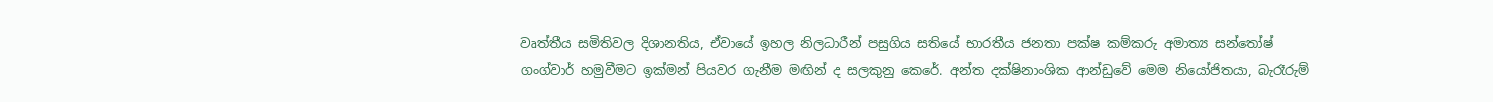වෘත්තීය සමිතිවල දිශානතිය, ඒවායේ ඉහල නිලධාරීන් පසුගිය සතියේ භාරතීය ජනතා පක්ෂ කම්කරු අමාත්‍ය සන්තෝෂ් ගංග්වාර් හමුවීමට ඉක්මන් පියවර ගැනීම මඟින් ද සලකුනු කෙරේ. අන්ත දක්ෂිනාංශික ආන්ඩුවේ මෙම නියෝජිතයා, බැරෑරුම්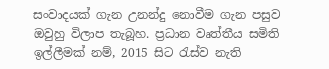සංවාදයක් ගැන උනන්දු නොවීම ගැන පසුව ඔවුහු විලාප තැබූහ. ප්‍රධාන වෘත්තීය සමිති ඉල්ලීමක් නම්, 2015 සිට රැස්ව නැති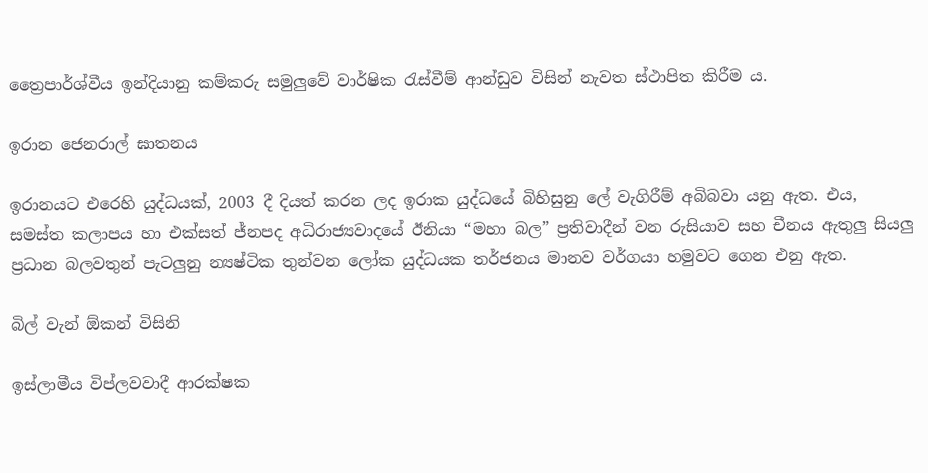ත්‍රෛපාර්ශ්වීය ඉන්දියානු කම්කරු සමුලුවේ වාර්ෂික රැස්වීම් ආන්ඩුව විසින් නැවත ස්ථාපිත කිරීම ය.

ඉරාන ජෙනරාල් ඝාතනය

ඉරානයට එරෙහි යුද්ධයක්, 2003 දී දියත් කරන ලද ඉරාක යුද්ධයේ බිහිසුනු ලේ වැගිරීම් අබිබවා යනු ඇත. එය, සමස්ත කලාපය හා එක්සත් ජ්නපද අධිරාජ්‍යවාදයේ ඊනියා “මහා බල” ප්‍රතිවාදීන් වන රුසියාව සහ චීනය ඇතුලු සියලු‍ ප්‍රධාන බලවතුන් පැටලු‍නු න්‍යෂ්ටික තුන්වන ලෝක යුද්ධයක තර්ජනය මානව වර්ගයා හමුවට ගෙන එනු ඇත.

බිල් වැන් ඕකන් විසිනි

ඉස්ලාමීය විප්ලවවාදී ආරක්ෂක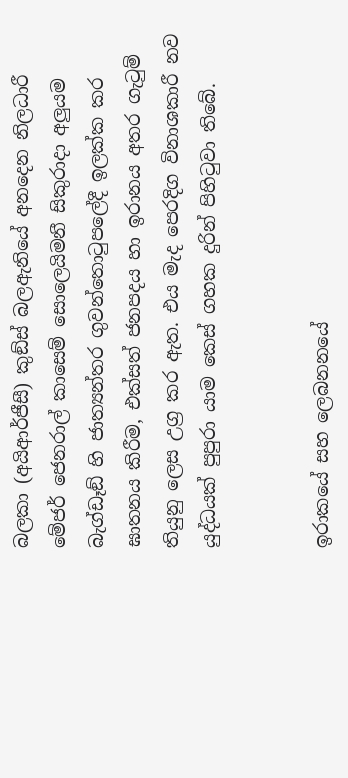බලකා (අයිආර්ජීසී) කුඞ්ස් බලඇනියේ අනදෙන නිලධාරී මේජර් ජෙනරාල් කාසෙම් සොලෙයිමනී සිකුරාදා අලු‍යම බැග්ඩෑඞ් හි ජාත්‍යන්තර ගුවන්තොටුපලේදී ඉලක්ක කර ඝාතනය කිරීම, එක්සත් ජනපදය හා ඉරානය අතර ගැටුම් තියුනු ලෙස උග්‍ර කර ඇත. එය මැද පෙරදිග විනාශකාරී නව යුද්ධයක් පුපුරා යාම කෙස් ගහක දුරින් පිහිටුවා තිබේ.


ඉරාකයේ සහ ලෙබනනයේ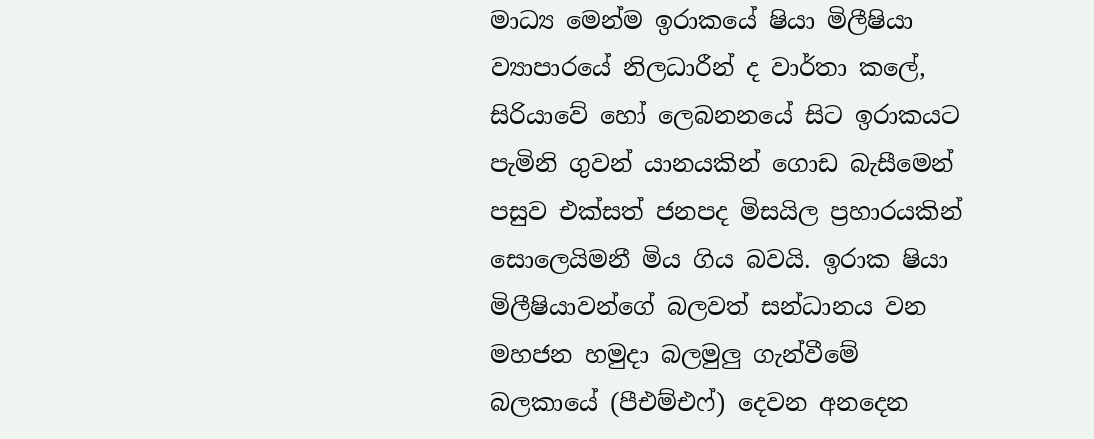මාධ්‍ය මෙන්ම ඉරාකයේ ෂියා මිලීෂියා ව්‍යාපාරයේ නිලධාරීන් ද වාර්තා කලේ, සිරියාවේ හෝ ලෙබනනයේ සිට ඉරාකයට පැමිනි ගුවන් යානයකින් ගොඩ බැසීමෙන් පසුව එක්සත් ජනපද මිසයිල ප්‍රහාරයකින් සොලෙයිමනී මිය ගිය බවයි. ඉරාක ෂියා මිලීෂියාවන්ගේ බලවත් සන්ධානය වන මහජන හමුදා බලමුලු‍ ගැන්වීමේ බලකායේ (පීඑම්එෆ්) දෙවන අනදෙන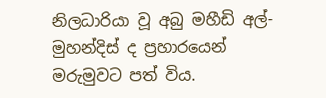නිලධාරියා වූ අබු මහීඩි අල්-මුහන්දිස් ද ප්‍රහාරයෙන් මරුමුවට පත් විය.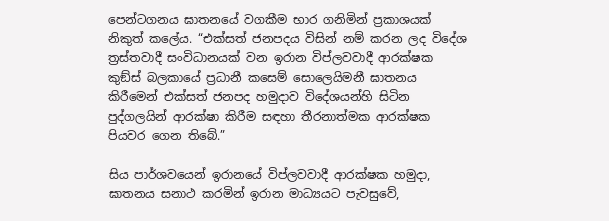පෙන්ටගනය ඝාතනයේ වගකීම භාර ගනිමින් ප්‍රකාශයක් නිකුත් කලේය. “එක්සත් ජනපදය විසින් නම් කරන ලද විදේශ ත්‍රස්තවාදී සංවිධානයක් වන ඉරාන විප්ලවවාදී ආරක්ෂක කුඞ්ස් බලකායේ ප්‍රධානී කසෙම් සොලෙයිමනී ඝාතනය කිරීමෙන් එක්සත් ජනපද හමුදාව විදේශයන්හි සිටින පුද්ගලයින් ආරක්ෂා කිරීම සඳහා තීරනාත්මක ආරක්ෂක පියවර ගෙන තිබේ.”

සිය පාර්ශවයෙන් ඉරානයේ විප්ලවවාදී ආරක්ෂක හමුදා, ඝාතනය සනාථ කරමින් ඉරාන මාධ්‍යයට පැවසුවේ,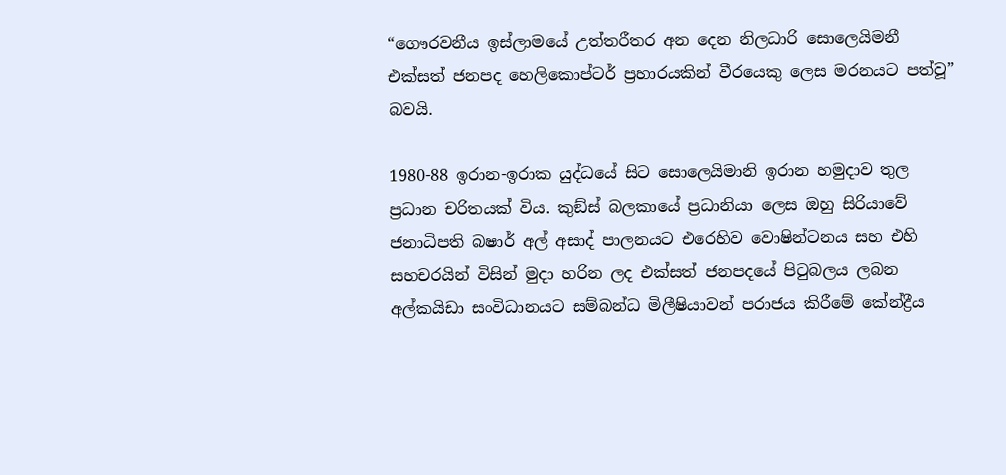“ගෞරවනීය ඉස්ලාමයේ උත්තරීතර අන දෙන නිලධාරි සොලෙයිමනී එක්සත් ජනපද හෙලිකොප්ටර් ප්‍රහාරයකින් වීරයෙකු ලෙස මරනයට පත්වූ” බවයි.

1980-88 ඉරාන-ඉරාක යුද්ධයේ සිට සොලෙයිමානි ඉරාන හමුදාව තුල ප්‍රධාන චරිතයක් විය. කුඞ්ස් බලකායේ ප්‍රධානියා ලෙස ඔහු සිරියාවේ ජනාධිපති බෂාර් අල් අසාද් පාලනයට එරෙහිව වොෂින්ටනය සහ එහි සහචරයින් විසින් මුදා හරින ලද එක්සත් ජනපදයේ පිටුබලය ලබන අල්කයිඩා සංවිධානයට සම්බන්ධ මිලීෂියාවන් පරාජය කිරීමේ කේන්ද්‍රීය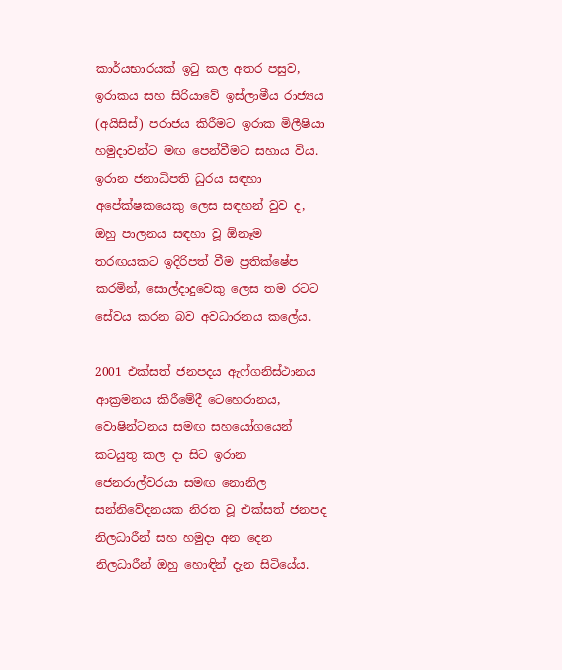කාර්යභාරයක් ඉටු කල අතර පසුව, ඉරාකය සහ සිරියාවේ ඉස්ලාමීය රාජ්‍යය (අයිසිස්) පරාජය කිරීමට ඉරාක මිලීෂියා හමුදාවන්ට මඟ පෙන්වීමට සහාය විය. ඉරාන ජනාධිපති ධුරය සඳහා අපේක්ෂකයෙකු ලෙස සඳහන් වුව ද, ඔහු පාලනය සඳහා වූ ඕනෑම තරඟයකට ඉදිරිපත් වීම ප්‍රතික්ෂේප කරමින්, සොල්දාදුවෙකු ලෙස තම රටට සේවය කරන බව අවධාරනය කලේය.

2001 එක්සත් ජනපදය ඇෆ්ගනිස්ථානය ආක්‍රමනය කිරීමේදී ටෙහෙරානය, වොෂින්ටනය සමඟ සහයෝගයෙන් කටයුතු කල දා සිට ඉරාන ජෙනරාල්වරයා සමඟ නොනිල සන්නිවේදනයක නිරත වූ එක්සත් ජනපද නිලධාරීන් සහ හමුදා අන දෙන නිලධාරීන් ඔහු හොඳින් දැන සිටියේය.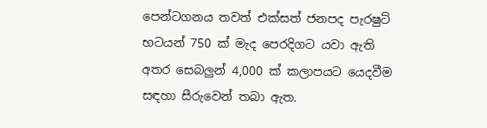පෙන්ටගනය තවත් එක්සත් ජනපද පැරෂුට් භටයන් 750 ක් මැද පෙරදිගට යවා ඇති අතර සෙබලු‍න් 4,000 ක් කලාපයට යෙදවීම සඳහා සීරුවෙන් තබා ඇත.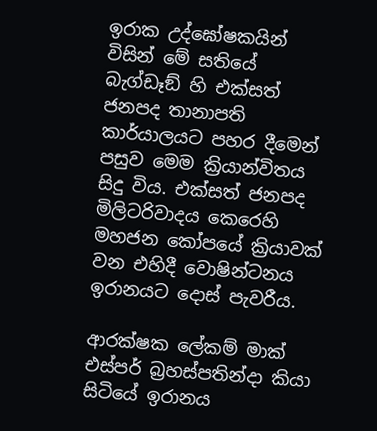ඉරාක උද්ඝෝෂකයින් විසින් මේ සතියේ බැග්ඩෑඞ් හි එක්සත් ජනපද තානාපති කාර්යාලයට පහර දීමෙන් පසුව මෙම ක්‍රියාන්විතය සිදු විය. එක්සත් ජනපද මිලිටරිවාදය කෙරෙහි මහජන කෝපයේ ක්‍රියාවක් වන එහිදී වොෂින්ටනය ඉරානයට දොස් පැවරීය.

ආරක්ෂක ලේකම් මාක් එස්පර් බ්‍රහස්පතින්දා කියා සිටියේ ඉරානය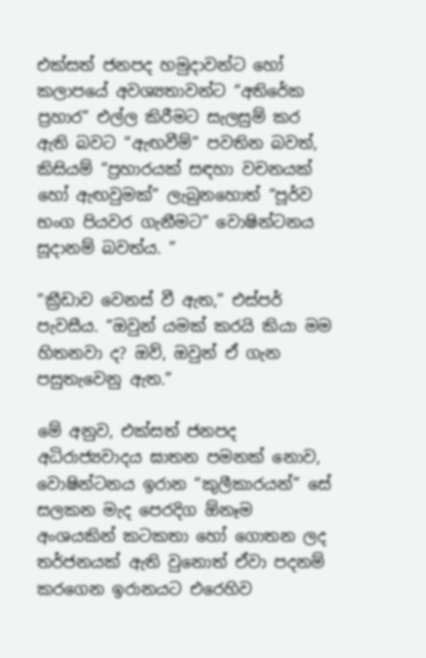එක්සත් ජනපද හමුදාවන්ට හෝ කලාපයේ අවශ්‍යතාවන්ට “අතිරේක ප්‍රහාර” එල්ල කිරීමට සැලසුම් කර ඇති බවට “ඇඟවීම්” පවතින බවත්, කිසියම් “ප්‍රහාරයක් සඳහා වචනයක් හෝ ඇඟවුමක්” ලැබුනහොත් “පූර්ව භංග පියවර ගැනීමට” වොෂින්ටනය සූදානම් බවත්ය. ”

“ක්‍රීඩාව වෙනස් වී ඇත,” එස්පර් පැවසීය. “ඔවුන් යමක් කරයි කියා මම හිතනවා ද? ඔව්, ඔවුන් ඒ ගැන පසුතැවෙනු ඇත.”

මේ අනුව, එක්සත් ජනපද අධිරාජ්‍යවාදය ඝාතන පමනක් නොව, වොෂින්ටනය ඉරාන “කුලීකාරයන්” සේ සලකන මැද පෙරදිග ඕනෑම අංශයකින් කටකතා හෝ ගොතන ලද තර්ජනයක් ඇති වුනොත් ඒවා පදනම් කරගෙන ඉරානයට එරෙහිව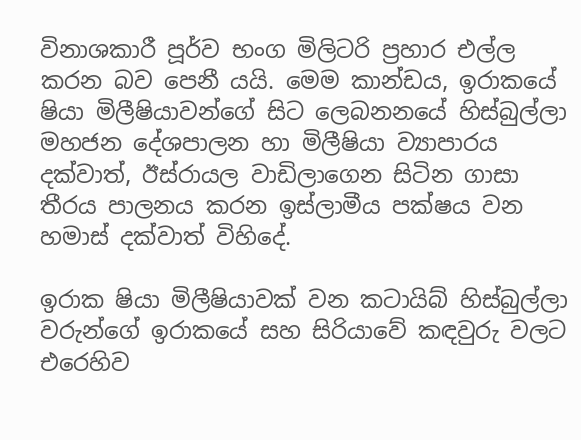විනාශකාරී පූර්ව භංග මිලිටරි ප්‍රහාර එල්ල කරන බව පෙනී යයි. මෙම කාන්ඩය, ඉරාකයේ ෂියා මිලීෂියාවන්ගේ සිට ලෙබනනයේ හිස්බුල්ලා මහජන දේශපාලන හා මිලීෂියා ව්‍යාපාරය දක්වාත්, ඊස්රායල වාඩිලාගෙන සිටින ගාසා තීරය පාලනය කරන ඉස්ලාමීය පක්ෂය වන හමාස් දක්වාත් විහිදේ.

ඉරාක ෂියා මිලීෂියාවක් වන කටායිබ් හිස්බුල්ලා වරුන්ගේ ඉරාකයේ සහ සිරියාවේ කඳවුරු වලට එරෙහිව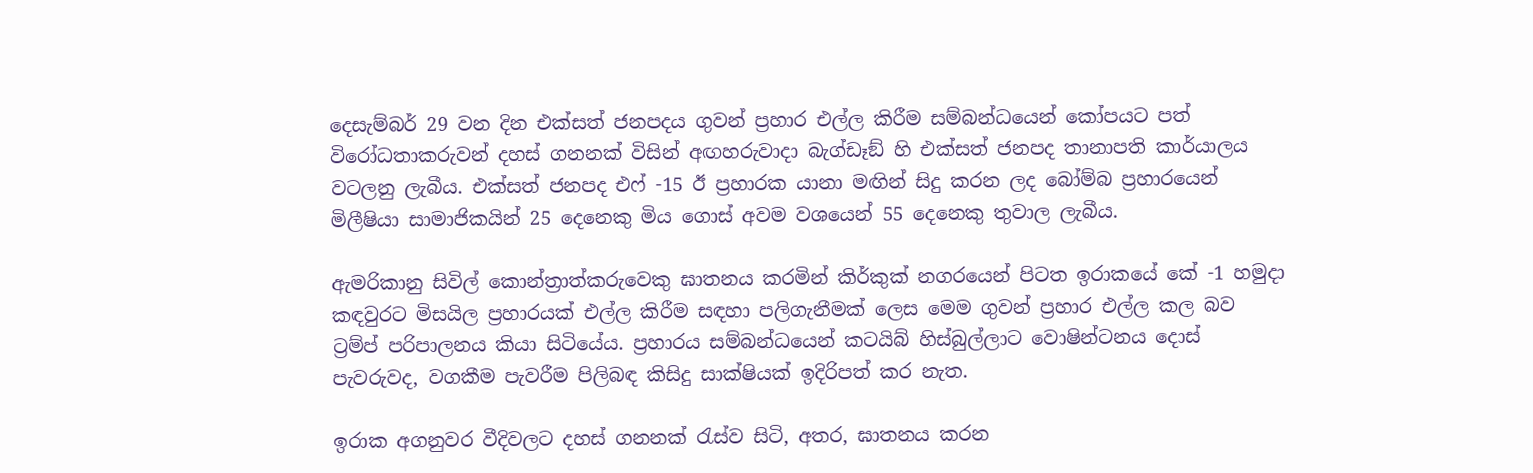දෙසැම්බර් 29 වන දින එක්සත් ජනපදය ගුවන් ප්‍රහාර එල්ල කිරීම සම්බන්ධයෙන් කෝපයට පත් විරෝධතාකරුවන් දහස් ගනනක් විසින් අඟහරුවාදා බැග්ඩෑඞ් හි එක්සත් ජනපද තානාපති කාර්යාලය වටලනු ලැබීය. එක්සත් ජනපද එෆ් -15 ඊ ප්‍රහාරක යානා මඟින් සිදු කරන ලද බෝම්බ ප්‍රහාරයෙන් මිලීෂියා සාමාජිකයින් 25 දෙනෙකු මිය ගොස් අවම වශයෙන් 55 දෙනෙකු තුවාල ලැබීය.

ඇමරිකානු සිවිල් කොන්ත්‍රාත්කරුවෙකු ඝාතනය කරමින් කිර්කුක් නගරයෙන් පිටත ඉරාකයේ කේ -1 හමුදා කඳවුරට මිසයිල ප්‍රහාරයක් එල්ල කිරීම සඳහා පලිගැනීමක් ලෙස මෙම ගුවන් ප්‍රහාර එල්ල කල බව ට්‍රම්ප් පරිපාලනය කියා සිටියේය. ප්‍රහාරය සම්බන්ධයෙන් කටයිබ් හිස්බුල්ලාට වොෂින්ටනය දොස් පැවරුවද, වගකීම පැවරීම පිලිබඳ කිසිදු සාක්ෂියක් ඉදිරිපත් කර නැත.

ඉරාක අගනුවර වීදිවලට දහස් ගනනක් රැස්ව සිටි, අතර, ඝාතනය කරන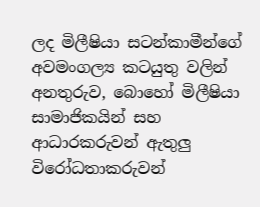ලද මිලීෂියා සටන්කාමීන්ගේ අවමංගල්‍ය කටයුතු වලින් අනතුරුව, බොහෝ මිලීෂියා සාමාජිකයින් සහ ආධාරකරුවන් ඇතුලු විරෝධතාකරුවන්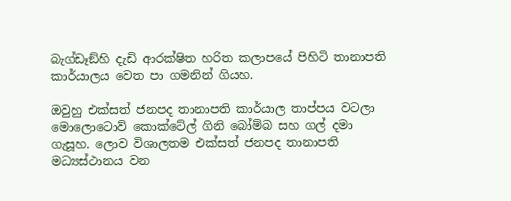බැග්ඩෑඞ්හි දැඩි ආරක්ෂිත හරිත කලාපයේ පිහිටි තානාපති කාර්යාලය වෙත පා ගමනින් ගියහ.

ඔවුහු එක්සත් ජනපද තානාපති කාර්යාල තාප්පය වටලා මොලොටොව් කොක්ටේල් ගිනි බෝම්බ සහ ගල් දමා ගැසූහ. ලොව විශාලතම එක්සත් ජනපද තානාපති මධ්‍යස්ථානය වන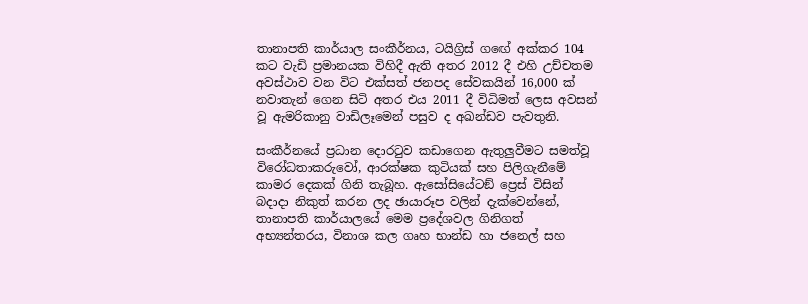තානාපති කාර්යාල සංකීර්නය, ටයිග්‍රිස් ගඟේ අක්කර 104 කට වැඩි ප්‍රමානයක විහිදී ඇති අතර 2012 දී එහි උච්චතම අවස්ථාව වන විට එක්සත් ජනපද සේවකයින් 16,000 ක් නවාතැන් ගෙන සිටි අතර එය 2011 දී විධිමත් ලෙස අවසන් වූ ඇමරිකානු වාඩිලෑමෙන් පසුව ද අඛන්ඩව පැවතුනි.

සංකීර්නයේ ප්‍රධාන දොරටුව කඩාගෙන ඇතුලුවීමට සමත්වූ විරෝධතාකරුවෝ, ආරක්ෂක කුටියක් සහ පිලිගැනීමේ කාමර දෙකක් ගිනි තැබූහ. ඇසෝසියේටඞ් ප්‍රෙස් විසින් බදාදා නිකුත් කරන ලද ඡායාරූප වලින් දැක්වෙන්නේ, තානාපති කාර්යාලයේ මෙම ප්‍රදේශවල ගිනිගත් අභ්‍යන්තරය, විනාශ කල ගෘහ භාන්ඩ හා ජනෙල් සහ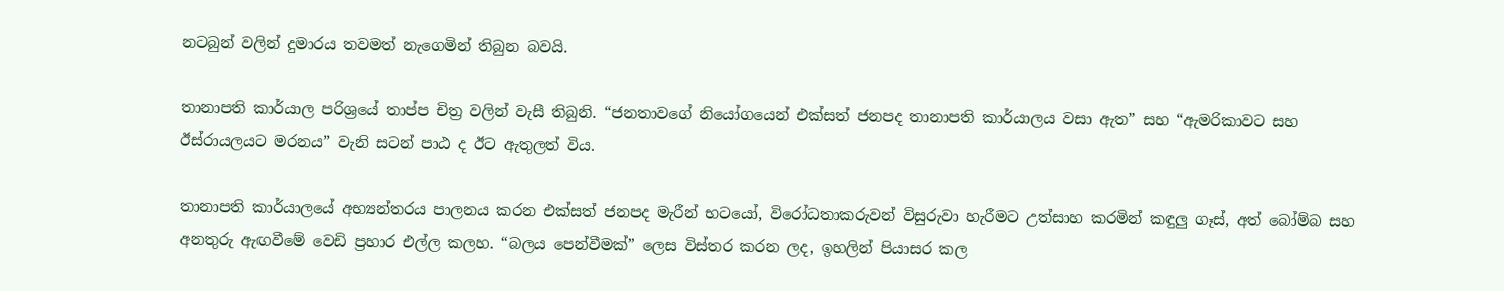නටබුන් වලින් දුමාරය තවමත් නැගෙමින් තිබුන බවයි.

තානාපති කාර්යාල පරිශ්‍රයේ තාප්ප චිත්‍ර වලින් වැසී තිබුනි. “ජනතාවගේ නියෝගයෙන් එක්සත් ජනපද තානාපති කාර්යාලය වසා ඇත” සහ “ඇමරිකාවට සහ ඊස්රායලයට මරනය” වැනි සටන් පාඨ ද ඊට ඇතුලත් විය.

තානාපති කාර්යාලයේ අභ්‍යන්තරය පාලනය කරන එක්සත් ජනපද මැරීන් භටයෝ, විරෝධතාකරුවන් විසුරුවා හැරීමට උත්සාහ කරමින් කඳුලු ගෑස්, අත් බෝම්බ සහ අනතුරු ඇඟවීමේ වෙඩි ප්‍රහාර එල්ල කලහ. “බලය පෙන්වීමක්” ලෙස විස්තර කරන ලද, ඉහලින් පියාසර කල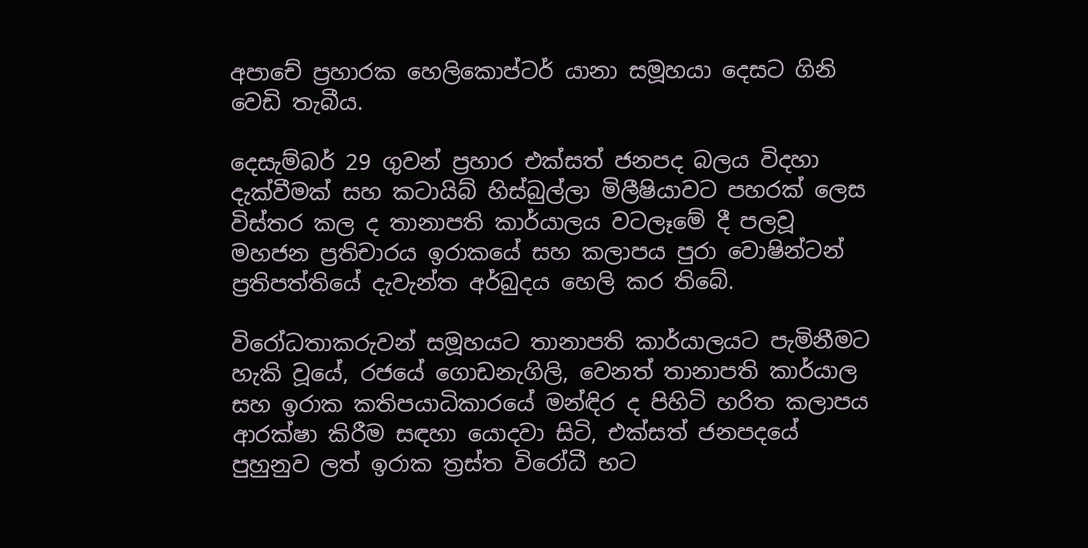අපාචේ ප්‍රහාරක හෙලිකොප්ටර් යානා සමූහයා දෙසට ගිනි වෙඩි තැබීය.

දෙසැම්බර් 29 ගුවන් ප්‍රහාර එක්සත් ජනපද බලය විදහා දැක්වීමක් සහ කටායිබ් හිස්බුල්ලා මිලීෂියාවට පහරක් ලෙස විස්තර කල ද තානාපති කාර්යාලය වටලෑමේ දී පලවූ මහජන ප්‍රතිචාරය ඉරාකයේ සහ කලාපය පුරා වොෂින්ටන් ප්‍රතිපත්තියේ දැවැන්ත අර්බුදය හෙලි කර තිබේ.

විරෝධතාකරුවන් සමූහයට තානාපති කාර්යාලයට පැමිනීමට හැකි වූයේ, රජයේ ගොඩනැගිලි, වෙනත් තානාපති කාර්යාල සහ ඉරාක කතිපයාධිකාරයේ මන්ඳිර ද පිහිටි හරිත කලාපය ආරක්ෂා කිරීම සඳහා යොදවා සිටි, එක්සත් ජනපදයේ පුහුනුව ලත් ඉරාක ත්‍රස්ත විරෝධී භට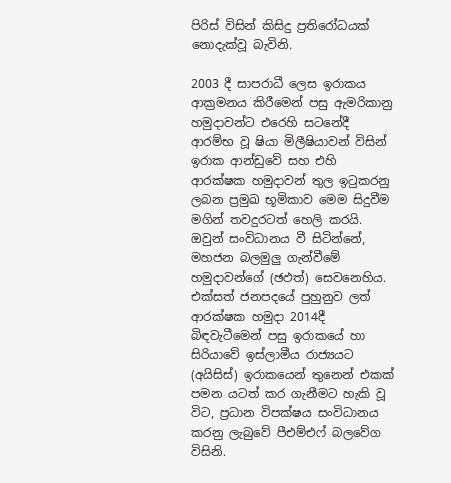පිරිස් විසින් කිසිදු ප්‍රතිරෝධයක් නොදැක්වූ බැවිනි.

2003 දී සාපරාධී ලෙස ඉරාකය ආක්‍රමනය කිරීමෙන් පසු ඇමරිකානු හමුදාවන්ට එරෙහි සටනේදී ආරම්භ වූ ෂියා මිලීෂියාවන් විසින් ඉරාක ආන්ඩුවේ සහ එහි ආරක්ෂක හමුදාවන් තුල ඉටුකරනු ලබන ප්‍රමුඛ භූමිකාව මෙම සිදුවීම මගින් තවදුරටත් හෙලි කරයි. ඔවුන් සංවිධානය වී සිටින්නේ, මහජන බලමුලු‍ ගැන්වීමේ හමුදාවන්ගේ (ඡඵත්‍) සෙවනෙහිය. එක්සත් ජනපදයේ පුහුනුව ලත් ආරක්ෂක හමුදා 2014දී බිඳවැටීමෙන් පසු ඉරාකයේ හා සිරියාවේ ඉස්ලාමීය රාජ්‍යයට (අයිසිස්) ඉරාකයෙන් තුනෙන් එකක් පමන යටත් කර ගැනීමට හැකි වූ විට, ප්‍රධාන විපක්ෂය සංවිධානය කරනු ලැබුවේ පීඑම්එෆ් බලවේග විසිනි.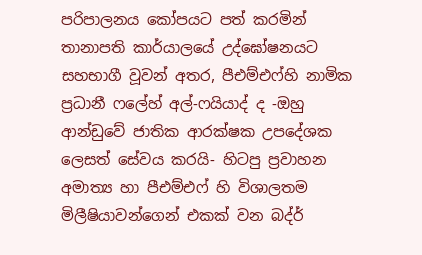පරිපාලනය කෝපයට පත් කරමින් තානාපති කාර්යාලයේ උද්ඝෝෂනයට සහභාගී වූවන් අතර, පීඑම්එෆ්හි නාමික ප්‍රධානී ෆලේහ් අල්-ෆයියාද් ද -ඔහු ආන්ඩුවේ ජාතික ආරක්ෂක උපදේශක ලෙසත් සේවය කරයි- හිටපු ප්‍රවාහන අමාත්‍ය හා පීඑම්එෆ් හි විශාලතම මිලීෂියාවන්ගෙන් එකක් වන බද්ර්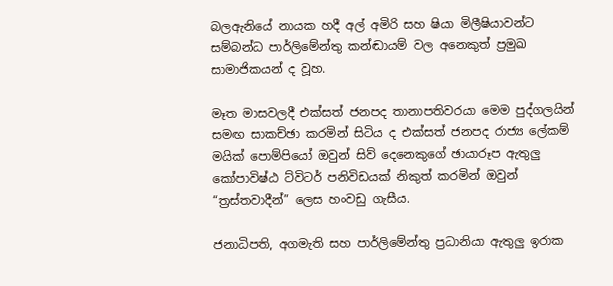බලඇනියේ නායක හදී අල් අමිරි සහ ෂියා මිලීෂියාවන්ට සම්බන්ධ පාර්ලිමේන්තු කන්ඬායම් වල අනෙකුත් ප්‍රමුඛ සාමාජිකයන් ද වූහ.

මෑත මාසවලදී එක්සත් ජනපද තානාපතිවරයා මෙම පුද්ගලයින් සමඟ සාකච්ඡා කරමින් සිටිය ද එක්සත් ජනපද රාජ්‍ය ලේකම් මයික් පොම්පියෝ ඔවුන් සිව් දෙනෙකුගේ ඡායාරූප ඇතුලු කෝපාවිෂ්ඨ ට්විටර් පනිවිඩයක් නිකුත් කරමින් ඔවුන් “ත්‍රස්තවාදීන්” ලෙස හංවඩු ගැසීය.

ජනාධිපති, අගමැති සහ පාර්ලිමේන්තු ප්‍රධානියා ඇතුලු ඉරාක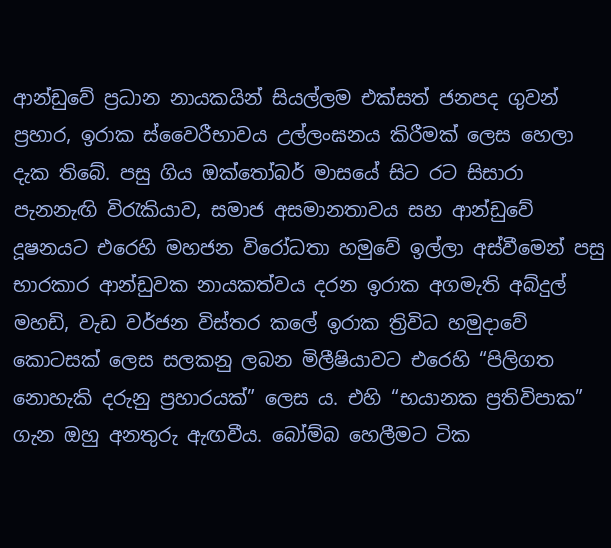ආන්ඩුවේ ප්‍රධාන නායකයින් සියල්ලම එක්සත් ජනපද ගුවන් ප්‍රහාර, ඉරාක ස්වෛරීභාවය උල්ලංඝනය කිරීමක් ලෙස හෙලා දැක තිබේ. පසු ගිය ඔක්තෝබර් මාසයේ සිට රට සිසාරා පැනනැඟි විරැකියාව, සමාජ අසමානතාවය සහ ආන්ඩුවේ දූෂනයට එරෙහි මහජන විරෝධතා හමුවේ ඉල්ලා අස්වීමෙන් පසු භාරකාර ආන්ඩුවක නායකත්වය දරන ඉරාක අගමැති අබ්දුල් මහඩි, වැඩ වර්ජන විස්තර කලේ ඉරාක ත්‍රිවිධ හමුදාවේ කොටසක් ලෙස සලකනු ලබන මිලීෂියාවට එරෙහි “පිලිගත නොහැකි දරුනු ප්‍රහාරයක්” ලෙස ය. එහි “භයානක ප්‍රතිවිපාක” ගැන ඔහු අනතුරු ඇඟවීය. බෝම්බ හෙලීමට ටික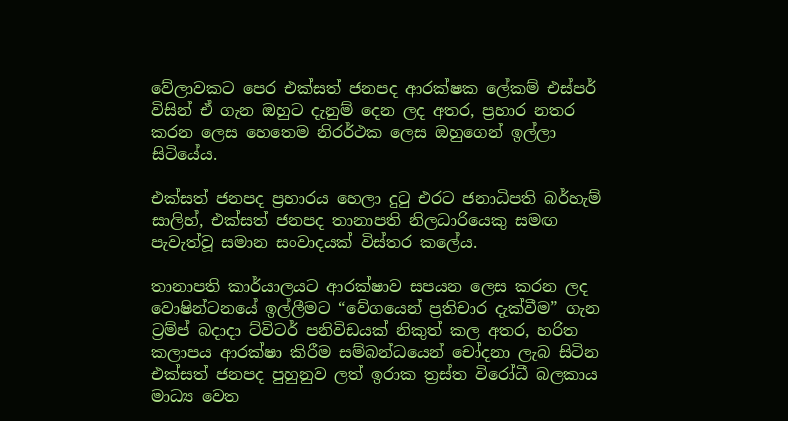වේලාවකට පෙර එක්සත් ජනපද ආරක්ෂක ලේකම් එස්පර් විසින් ඒ ගැන ඔහුට දැනුම් දෙන ලද අතර, ප්‍රහාර නතර කරන ලෙස හෙතෙම නිරර්ථක ලෙස ඔහුගෙන් ඉල්ලා සිටියේය.

එක්සත් ජනපද ප්‍රහාරය හෙලා දුටු එරට ජනාධිපති බර්හැම් සාලිහ්, එක්සත් ජනපද තානාපති නිලධාරියෙකු සමඟ පැවැත්වූ සමාන සංවාදයක් විස්තර කලේය.

තානාපති කාර්යාලයට ආරක්ෂාව සපයන ලෙස කරන ලද වොෂින්ටනයේ ඉල්ලීමට “වේගයෙන් ප්‍රතිචාර දැක්වීම” ගැන ට්‍රම්ප් බදාදා ට්විටර් පනිවිඩයක් නිකුත් කල අතර, හරිත කලාපය ආරක්ෂා කිරීම සම්බන්ධයෙන් චෝදනා ලැබ සිටින එක්සත් ජනපද පුහුනුව ලත් ඉරාක ත්‍රස්ත විරෝධී බලකාය මාධ්‍ය වෙත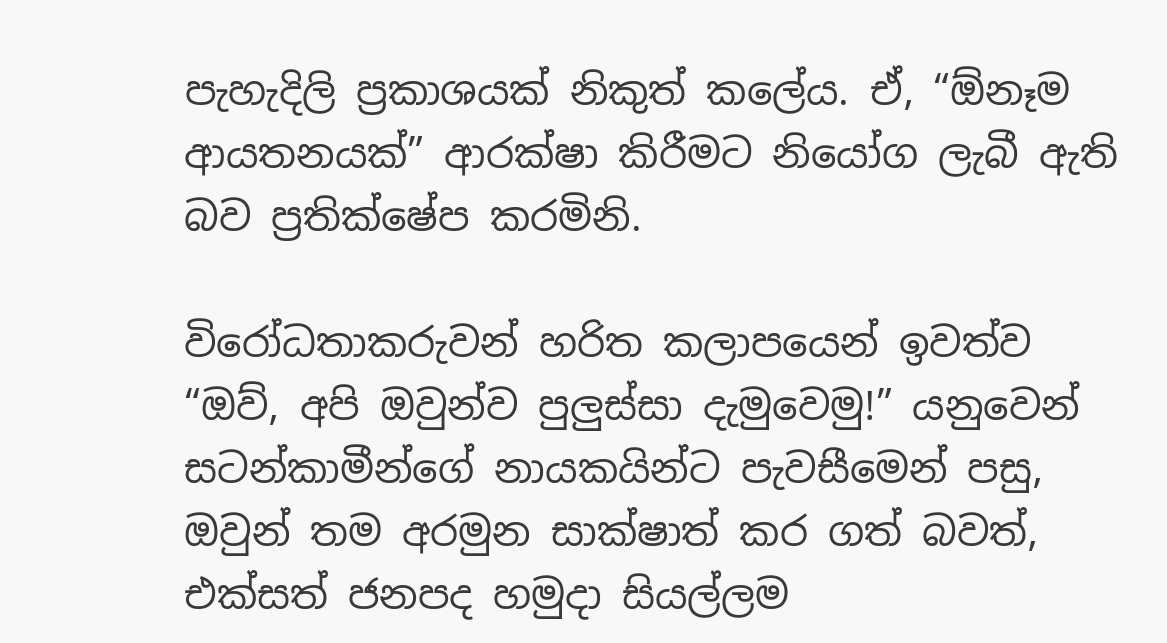පැහැදිලි ප්‍රකාශයක් නිකුත් කලේය. ඒ, “ඕනෑම ආයතනයක්” ආරක්ෂා කිරීමට නියෝග ලැබී ඇති බව ප්‍රතික්ෂේප කරමිනි.

විරෝධතාකරුවන් හරිත කලාපයෙන් ඉවත්ව “ඔව්, අපි ඔවුන්ව පුලුස්සා දැමුවෙමු!” යනුවෙන් සටන්කාමීන්ගේ නායකයින්ට පැවසීමෙන් පසු, ඔවුන් තම අරමුන සාක්ෂාත් කර ගත් බවත්, එක්සත් ජනපද හමුදා සියල්ලම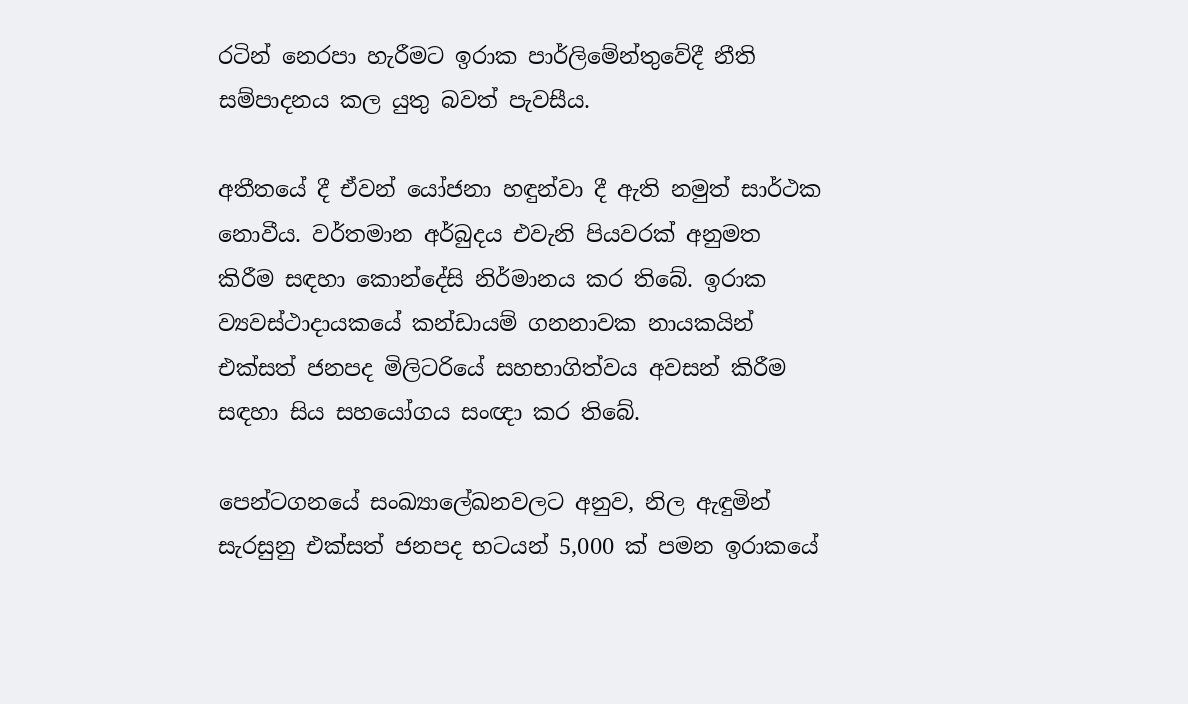රටින් නෙරපා හැරීමට ඉරාක පාර්ලිමේන්තුවේදී නීති සම්පාදනය කල යුතු බවත් පැවසීය.

අතීතයේ දී ඒවන් යෝජනා හඳුන්වා දී ඇති නමුත් සාර්ථක නොවීය. වර්තමාන අර්බුදය එවැනි පියවරක් අනුමත කිරීම සඳහා කොන්දේසි නිර්මානය කර තිබේ. ඉරාක ව්‍යවස්ථාදායකයේ කන්ඩායම් ගනනාවක නායකයින් එක්සත් ජනපද මිලිටරියේ සහභාගිත්වය අවසන් කිරීම සඳහා සිය සහයෝගය සංඥා කර තිබේ.

පෙන්ටගනයේ සංඛ්‍යාලේඛනවලට අනුව, නිල ඇඳුමින් සැරසුනු එක්සත් ජනපද භටයන් 5,000 ක් පමන ඉරාකයේ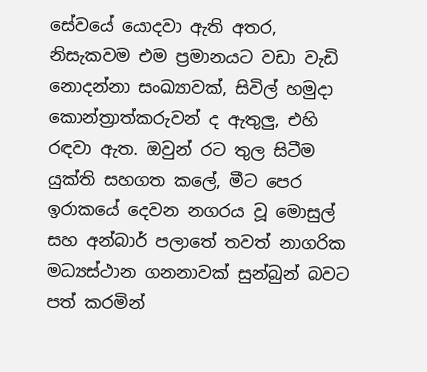සේවයේ යොදවා ඇති අතර, නිසැකවම එම ප්‍රමානයට වඩා වැඩි නොදන්නා සංඛ්‍යාවක්, සිවිල් හමුදා කොන්ත්‍රාත්කරුවන් ද ඇතුලු‍, එහි රඳවා ඇත. ඔවුන් රට තුල සිටීම යුක්ති සහගත කලේ, මීට පෙර ඉරාකයේ දෙවන නගරය වූ මොසුල් සහ අන්බාර් පලාතේ තවත් නාගරික මධ්‍යස්ථාන ගනනාවක් සුන්බුන් බවට පත් කරමින්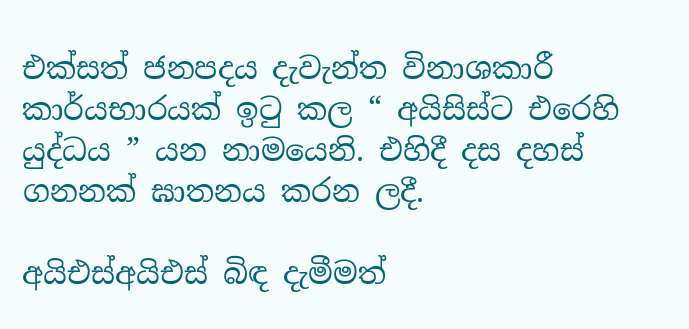එක්සත් ජනපදය දැවැන්ත විනාශකාරී කාර්යභාරයක් ඉටු කල “ අයිසිස්ට එරෙහි යුද්ධය ” යන නාමයෙනි. එහිදී දස දහස් ගනනක් ඝාතනය කරන ලදී.

අයිඑස්අයිඑස් බිඳ දැමීමත්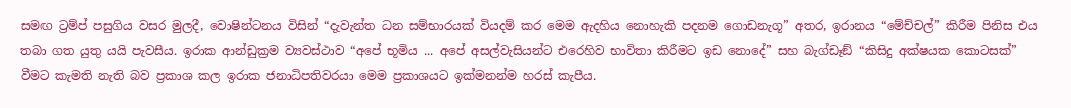සමඟ ට්‍රම්ප් පසුගිය වසර මුලදී, වොෂින්ටනය විසින් “දැවැන්ත ධන සම්භාරයක් වියදම් කර මෙම ඇදහිය නොහැකි පදනම ගොඩනැගූ” අතර, ඉරානය “මේච්චල්” කිරීම පිනිස එය තබා ගත යුතු යයි පැවසීය. ඉරාක ආන්ඩුක්‍රම ව්‍යවස්ථාව “අපේ භූමිය ... අපේ අසල්වැසියන්ට එරෙහිව භාවිතා කිරීමට ඉඩ නොදේ” සහ බැග්ඩෑඞ් “කිසිදු අක්ෂයක කොටසක්” වීමට කැමති නැති බව ප්‍රකාශ කල ඉරාක ජනාධිපතිවරයා මෙම ප්‍රකාශයට ඉක්මනන්ම හරස් කැපීය.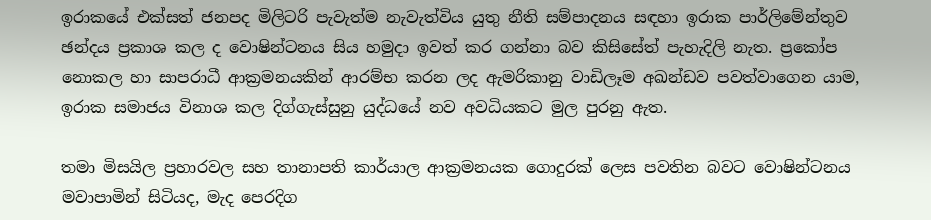ඉරාකයේ එක්සත් ජනපද මිලිටරි පැවැත්ම නැවැත්විය යුතු නීති සම්පාදනය සඳහා ඉරාක පාර්ලිමේන්තුව ඡන්දය ප්‍රකාශ කල ද වොෂින්ටනය සිය හමුදා ඉවත් කර ගන්නා බව කිසිසේත් පැහැදිලි නැත. ප්‍රකෝප නොකල හා සාපරාධී ආක්‍රමනයකින් ආරම්භ කරන ලද ඇමරිකානු වාඩිලෑම අඛන්ඩව පවත්වාගෙන යාම, ඉරාක සමාජය විනාශ කල දිග්ගැස්සුනු යුද්ධයේ නව අවධියකට මුල පුරනු ඇත.

තමා මිසයිල ප්‍රහාරවල සහ තානාපති කාර්යාල ආක්‍රමනයක ගොදුරක් ලෙස පවතින බවට වොෂින්ටනය මවාපාමින් සිටියද, මැද පෙරදිග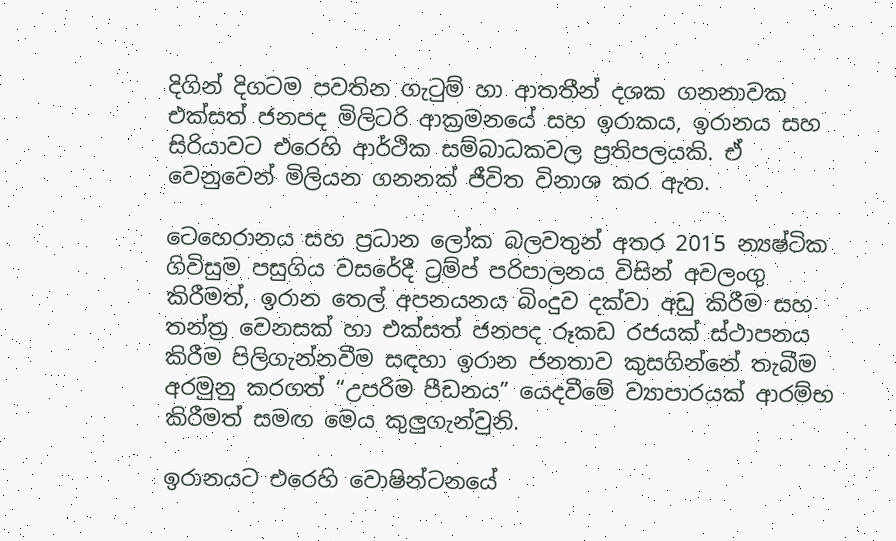දිගින් දිගටම පවතින ගැටුම් හා ආතතීන් දශක ගනනාවක එක්සත් ජනපද මිලිටරි ආක්‍රමනයේ සහ ඉරාකය, ඉරානය සහ සිරියාවට එරෙහි ආර්ථික සම්බාධකවල ප්‍රතිපලයකි. ඒ වෙනුවෙන් මිලියන ගනනක් ජීවිත විනාශ කර ඇත.

ටෙහෙරානය සහ ප්‍රධාන ලෝක බලවතුන් අතර 2015 න්‍යෂ්ටික ගිවිසුම පසුගිය වසරේදී ට්‍රම්ප් පරිපාලනය විසින් අවලංගු කිරීමත්, ඉරාන තෙල් අපනයනය බිංදුව දක්වා අඩු කිරීම සහ තන්ත්‍ර වෙනසක් හා එක්සත් ජනපද රූකඩ රජයක් ස්ථාපනය කිරීම පිලිගැන්නවීම සඳහා ඉරාන ජනතාව කුසගින්නේ තැබීම අරමුනු කරගත් “උපරිම පීඩනය” යෙදවීමේ ව්‍යාපාරයක් ආරම්භ කිරීමත් සමඟ මෙය කුලු‍ගැන්වුනි.

ඉරානයට එරෙහි වොෂින්ටනයේ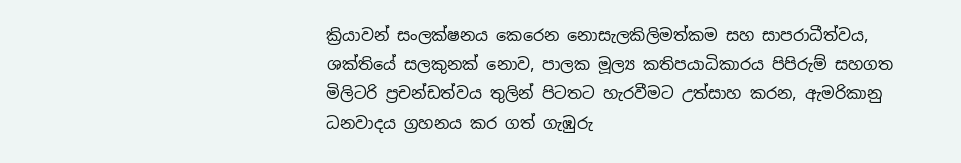ක්‍රියාවන් සංලක්ෂනය කෙරෙන නොසැලකිලිමත්කම සහ සාපරාධීත්වය, ශක්තියේ සලකුනක් නොව, පාලක මූල්‍ය කතිපයාධිකාරය පිපිරුම් සහගත මිලිටරි ප්‍රචන්ඩත්වය තුලින් පිටතට හැරවීමට උත්සාහ කරන, ඇමරිකානු ධනවාදය ග්‍රහනය කර ගත් ගැඹුරු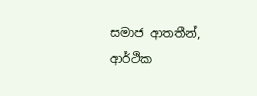සමාජ ආතතීන්, ආර්ථික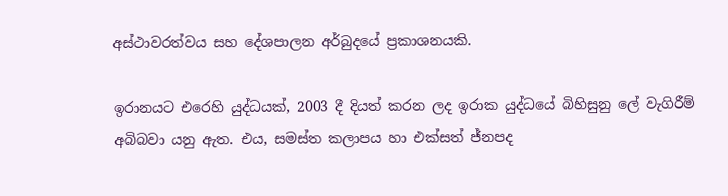අස්ථාවරත්වය සහ දේශපාලන අර්බුදයේ ප්‍රකාශනයකි.

ඉරානයට එරෙහි යුද්ධයක්, 2003 දී දියත් කරන ලද ඉරාක යුද්ධයේ බිහිසුනු ලේ වැගිරීම් අබිබවා යනු ඇත. එය, සමස්ත කලාපය හා එක්සත් ජ්නපද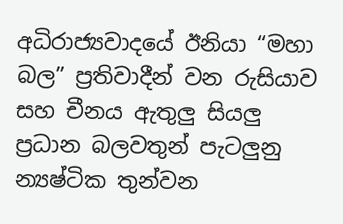අධිරාජ්‍යවාදයේ ඊනියා “මහා බල” ප්‍රතිවාදීන් වන රුසියාව සහ චීනය ඇතුලු සියලු‍ ප්‍රධාන බලවතුන් පැටලු‍නු න්‍යෂ්ටික තුන්වන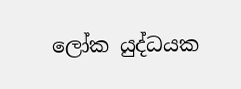ලෝක යුද්ධයක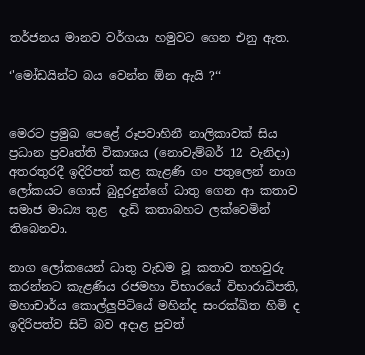තර්ජනය මානව වර්ගයා හමුවට ගෙන එනු ඇත.

‘'මෝඩයින්ට බය වෙන්න ඕන ඇයි ?‘‘


මෙරට ප්‍රමුඛ පෙළේ රූපවාහිනී නාලිකාවක් සිය ප්‍රධාන ප්‍රවෘත්ති විකාශය (නොවැම්බර් 12 වැනිදා) අතරතුරදී ඉදිරිපත් කළ කැළණි ගං පතුලෙන් නාග ලෝකයට ගොස් බුදුරදුන්ගේ ධාතු ගෙන ආ කතාව සමාජ මාධ්‍ය තුළ  දැඩි කතාබහට ලක්වෙමින් තිබෙනවා.

නාග ලෝකයෙන් ධාතු වැඩම වූ කතාව තහවුරු කරන්නට කැළණිය රජමහා විභාරයේ විභාරාධිපති, මහාචාර්ය කොල්ලුපිටියේ මහින්ද සංරක්ඛිත හිමි ද ඉදිරිපත්ව සිටි බව අදාළ පුවත්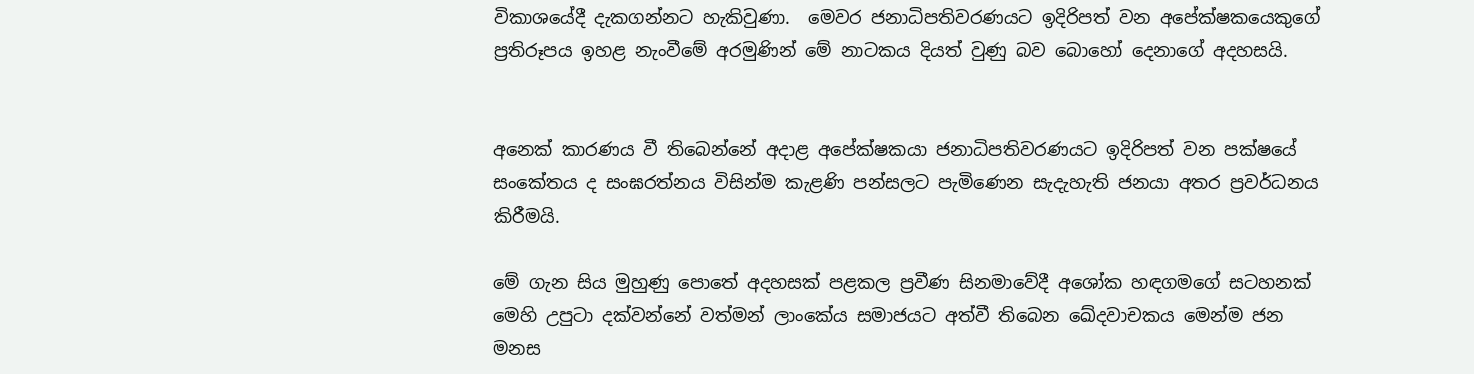විකාශයේදී දැකගන්නට හැකිවුණා.  මෙවර ජනාධිපතිවරණයට ඉදිරිපත් වන අපේක්ෂකයෙකුගේ ප්‍රතිරූපය ඉහළ නැංවීමේ අරමුණින් මේ නාටකය දියත් වුණු බව බොහෝ දෙනාගේ අදහසයි.


අනෙක් කාරණය වී තිබෙන්නේ අදාළ අපේක්ෂකයා ජනාධිපතිවරණයට ඉදිරිපත් වන පක්ෂයේ සංකේතය ද සංඝරත්නය විසින්ම කැළණි පන්සලට පැමිණෙන සැදැහැති ජනයා අතර ප්‍රවර්ධනය කිරීමයි.

මේ ගැන සිය මුහුණු පොතේ අදහසක් පළකල ප්‍රවීණ සිනමාවේදී අශෝක හඳගමගේ සටහනක් මෙහි උපුටා දක්වන්නේ වත්මන් ලාංකේය සමාජයට අත්වී තිබෙන ඛේදවාචකය මෙන්ම ජන මනස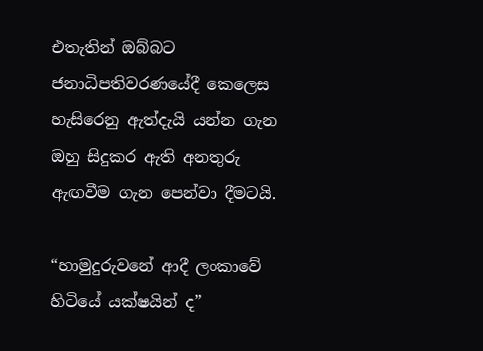එතැතින් ඔබ්බට ජනාධිපතිවරණයේදී කෙලෙස හැසිරෙනු ඇත්දැයි යන්න ගැන ඔහු සිදුකර ඇති අනතුරු ඇඟවීම ගැන පෙන්වා දීමටයි.

“හාමුදුරුවනේ ආදී ලංකාවේ හිටියේ යක්ෂයින් ද”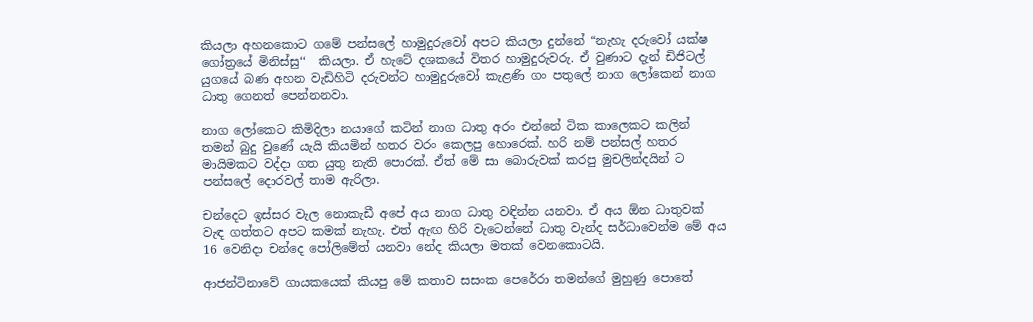කියලා අහනකොට ගමේ පන්සලේ හාමුදුරුවෝ අපට කියලා දුන්නේ “නැහැ දරුවෝ යක්ෂ ගෝත්‍රයේ මිනිස්සු‘‘  කියලා. ඒ හැටේ දශකයේ විතර හාමුදුරුවරු. ඒ වුණාට දැන් ඩිජිටල් යුගයේ බණ අහන වැඩිහිටි දරුවන්ට හාමුදුරුවෝ කැළණි ගං පතුලේ නාග ලෝකෙන් නාග ධාතු ගෙනත් පෙන්නනවා.

නාග ලෝකෙට කිමිදිලා නයාගේ කටින් නාග ධාතු අරං එන්නේ ටික කාලෙකට කලින් තමන් බුදු වුණේ යැයි කියමින් හතර වරං කෙලපු හොරෙක්. හරි නම් පන්සල් හතර මායිමකට වද්දා ගත යුතු නැති පොරක්. ඒත් මේ සා බොරුවක් කරපු මුචලින්දයින් ට පන්සලේ දොරවල් තාම ඇරිලා.

චන්ද‍ෙට ඉස්සර වැල නොකැඩී අපේ අය නාග ධාතු වඳින්න යනවා. ඒ අය ඕන ධාතුවක් වැඳ ගත්තට අපට කමක් නැහැ. එත් ඇඟ හිරි වැටෙන්නේ ධාතු වැන්ද සර්ධාවෙන්ම මේ අය 16 වෙනිදා චන්දෙ පෝලිමේත් යනවා නේද කියලා මතක් වෙනකොටයි.

ආජන්ටිනාවේ ගායකයෙක් කියපු මේ කතාව සසංක පෙරේරා තමන්ගේ මුහුණු පොතේ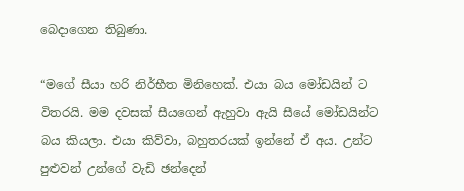බෙදාගෙන තිබුණා.

“මගේ සීයා හරි නිර්භීත මිනිහෙක්. එයා බය මෝඩයින් ට විතරයි. මම දවසක් සීයගෙන් ඇහුවා ඇයි සීයේ මෝඩයින්‍ට බය කියලා. එයා කිව්වා, බහුතරයක් ඉන්නේ ඒ අය. උන්ට පුළුවන් උන්ගේ වැඩි ඡන්දෙන්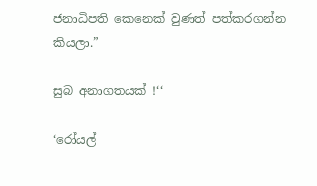ජනාධිපති කෙනෙක් වුණත් පත්කරගන්න කියලා.”

සුබ අනාගතයක් !‘‘

‘රෝයල්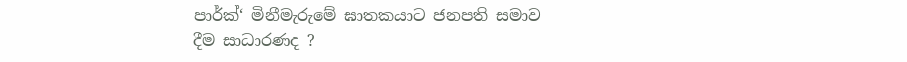පාර්ක්‘ මිනීමැරුමේ ඝාතකයාට ජනපති සමාව දීම සාධාරණද ?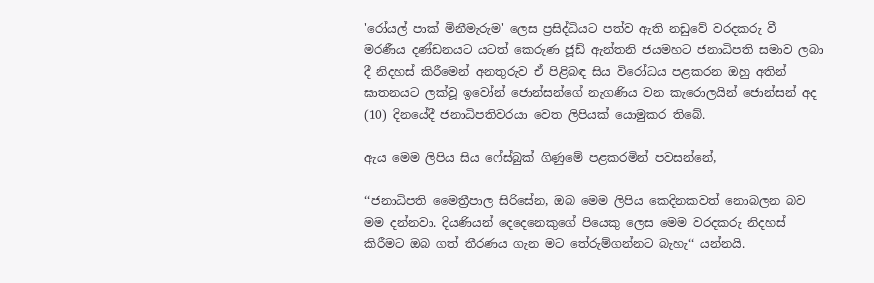'රෝයල් පාක් මිනීමැරුම' ලෙස ප්‍රසිද්ධියට පත්ව ඇති නඩුවේ වරදකරු වී මරණීය දණ්ඩනයට යටත් කෙරුණ ජූඩ් ඇන්තනි ජයමහට ජනාධිපති සමාව ලබා දී නිදහස් කිරීමෙන් අනතුරුව ඒ පිළිබඳ සිය විරෝධය පළකරන ඔහු අතින් ඝාතනයට ලක්වූ ඉවෝන් ජොන්සන්ගේ නැගණිය වන කැරොලයින් ජොන්සන් අද (10) දිනයේදී ජනාධිපතිවරයා වෙත ලිපියක් යොමුකර තිබේ.

ඇය මෙම ලිපිය සිය ෆේස්බුක් ගිණුමේ පළකරමින් පවසන්නේ,

‘‘ජනාධිපති මෛත්‍රීපාල සිරිසේන, ඔබ මෙම ලිපිය කෙදිනකවත් නොබලන බව මම දන්නවා. දියණියන් දෙදෙනෙකුගේ පියෙකු ලෙස මෙම වරදකරු නිදහස් කිරීමට ඔබ ගත් තීරණය ගැන මට තේරුම්ගන්නට බැහැ‘‘ යන්නයි.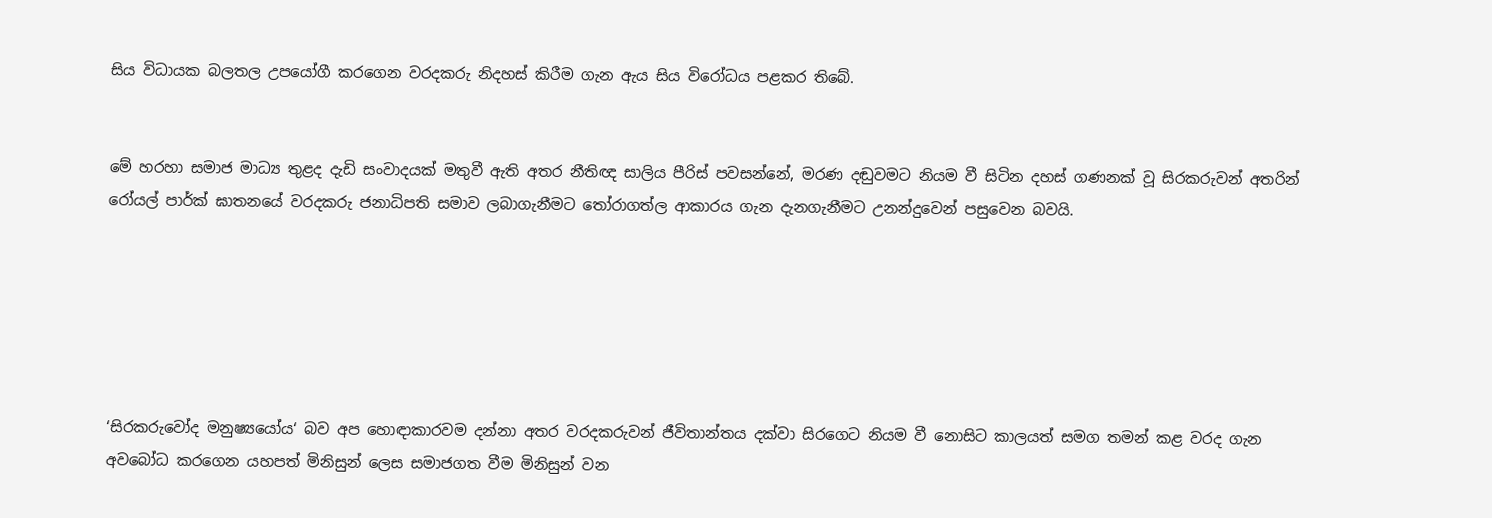සිය විධායක බලතල උපයෝගී කරගෙන වරදකරු නිදහස් කිරීම ගැන ඇය සිය විරෝධය පළකර තිබේ.


මේ හරහා සමාජ මාධ්‍ය තුළද දැඩි සංවාදයක් මතුවී ඇති අතර නීතිඥ සාලිය පීරිස් පවසන්නේ, මරණ දඬුවමට නියම වී සිටින දහස් ගණනක් වූ සිරකරුවන් අතරින් රෝයල් පාර්ක් ඝාතනයේ වරදකරු ජනාධිපති සමාව ලබාගැනීමට තෝරාගත්ල ආකාරය ගැන දැනගැනීමට උනන්දුවෙන් පසුවෙන බවයි.






‘සිරකරුවෝද මනුෂ්‍යයෝය‘ බව අප හොඳාකාරවම දන්නා අතර වරදකරුවන් ජීවිතාන්තය දක්වා සිරගෙට නියම වී නොසිට කාලයත් සමග තමන් කළ වරද ගැන අවබෝධ කරගෙන යහපත් මිනිසුන් ලෙස සමාජගත වීම මිනිසුන් වන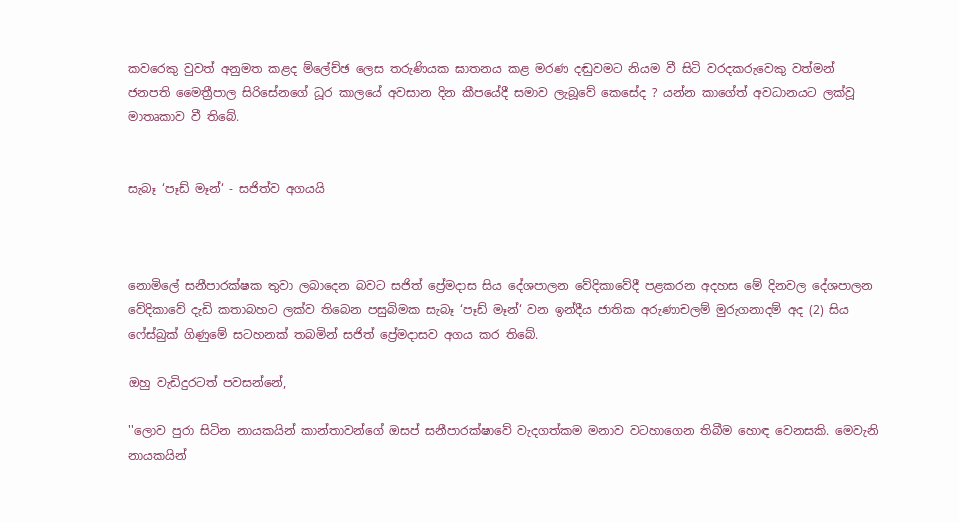කවරෙකු වුවත් අනුමත කළද ම්ලේච්ඡ ලෙස තරුණියක ඝාතනය කළ මරණ දඬුවමට නියම වී සිටි වරදකරුවෙකු වත්මන් ජනපති මෛත්‍රීපාල සිරිසේනගේ ධූර කාලයේ අවසාන දින කීපයේදී සමාව ලැබූවේ කෙසේද ? යන්න කාගේත් අවධානයට ලක්වූ මාතෘකාව වී තිබේ.


සැබෑ ‘පෑඩ් මෑන්‘ - සජිත්ව අගයයි



නොමිලේ සනීපාරක්ෂක තුවා ලබාදෙන බවට සජිත් ප්‍රේමදාස සිය දේශපාලන වේදිකාවේදී පළකරන අදහස මේ දිනවල දේශපාලන වේදිකාවේ දැඩි කතාබහට ලක්ව තිබෙන පසුබිමක සැබෑ ‘පෑඩ් මෑන්‘ වන ඉන්දීය ජාතික අරුණාචලම් මුරුගනාදම් අද (2) සිය ෆේස්බුක් ගිණුමේ සටහනක් තබමින් සජිත් ප්‍රේමදාසව අගය කර තිබේ.

ඔහු වැඩිදුරටත් පවසන්නේ,

''ලොව පුරා සිටින නායකයින් කාන්තාවන්ගේ ඔසප් සනීපාරක්ෂාවේ වැදගත්කම මනාව වටහාගෙන තිබීම හොඳ වෙනසකි. මෙවැනි නායකයින්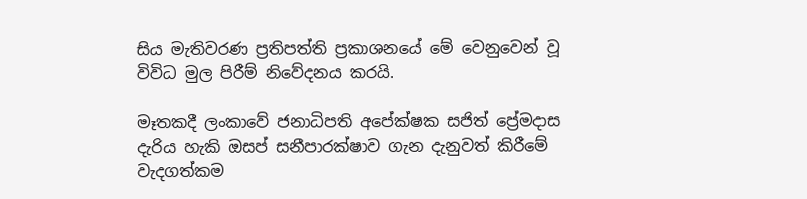සිය මැතිවරණ ප්‍රතිපත්ති ප්‍රකාශනයේ මේ වෙනුවෙන් වූ විවිධ මුල පිරීම් නිවේදනය කරයි.

මෑතකදී ලංකාවේ ජනාධිපති අපේක්ෂක සජිත් ප්‍රේමදාස දැරිය හැකි ඔසප් සනීපාරක්ෂාව ගැන දැනුවත් කිරීමේ වැදගත්කම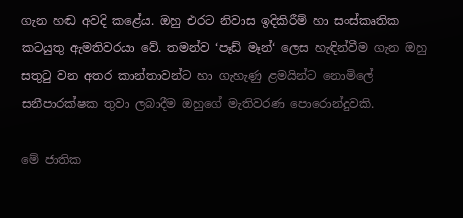ගැන හඬ අවදි කළේය. ඔහු එරට නිවාස ඉදිකිරීම් හා සංස්කෘතික කටයුතු ඇමතිවරයා වේ. තමන්ව ‘පෑඩ් මෑන්‘ ලෙස හැඳින්වීම ගැන ඔහු සතුටු වන අතර කාන්තාවන්ට හා ගැහැණු ළමයින්ට නොමිලේ
සනීපාරක්ෂක තුවා ලබාදීම ඔහුගේ මැතිවරණ පොරොන්දුවකි.

මේ ජාතික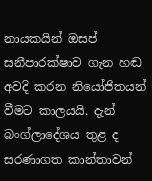නායකයින් ඔසප් සනීපාරක්ෂාව ගැන හඬ අවදි කරන නියෝජිතයන් වීමට කාලයයි. දැන් බංග්ලාදේශය තුළ ද සරණාගත කාන්තාවන්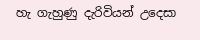හැ ගැහුණු දැරිවියන් උදෙසා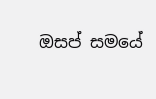ඔසප් සමයේ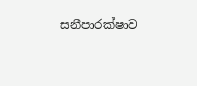සනීපාරක්ෂාව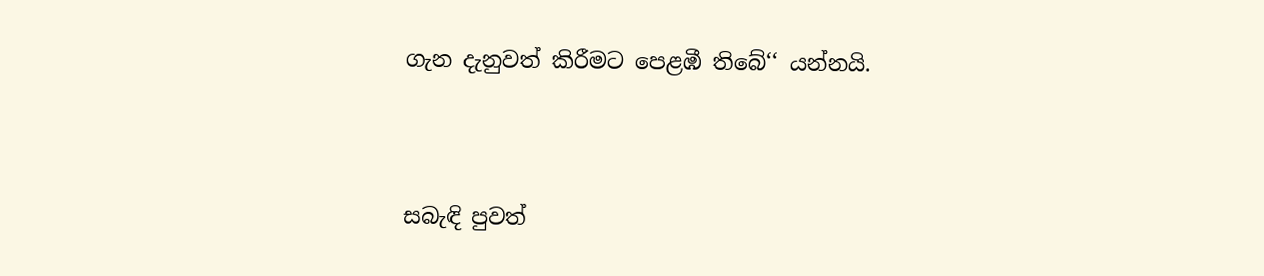ගැන දැනුවත් කිරීමට පෙළඹී තිබේ‘‘ යන්නයි.




සබැඳි පුවත්